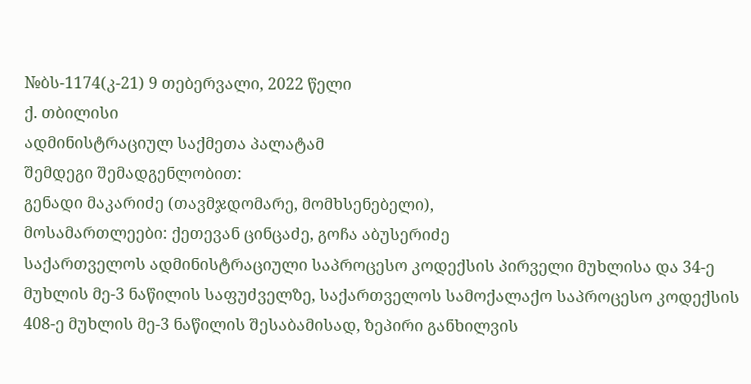№ბს-1174(კ-21) 9 თებერვალი, 2022 წელი
ქ. თბილისი
ადმინისტრაციულ საქმეთა პალატამ
შემდეგი შემადგენლობით:
გენადი მაკარიძე (თავმჯდომარე, მომხსენებელი),
მოსამართლეები: ქეთევან ცინცაძე, გოჩა აბუსერიძე
საქართველოს ადმინისტრაციული საპროცესო კოდექსის პირველი მუხლისა და 34-ე მუხლის მე-3 ნაწილის საფუძველზე, საქართველოს სამოქალაქო საპროცესო კოდექსის 408-ე მუხლის მე-3 ნაწილის შესაბამისად, ზეპირი განხილვის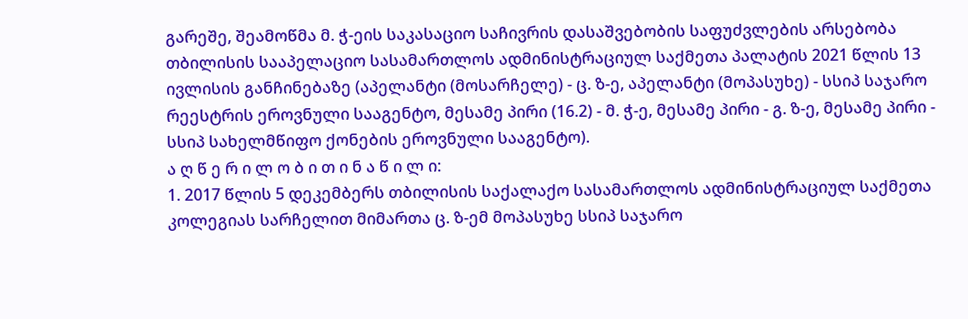გარეშე, შეამოწმა მ. ჭ-ეის საკასაციო საჩივრის დასაშვებობის საფუძვლების არსებობა თბილისის სააპელაციო სასამართლოს ადმინისტრაციულ საქმეთა პალატის 2021 წლის 13 ივლისის განჩინებაზე (აპელანტი (მოსარჩელე) - ც. ზ-ე, აპელანტი (მოპასუხე) - სსიპ საჯარო რეესტრის ეროვნული სააგენტო, მესამე პირი (16.2) - მ. ჭ-ე, მესამე პირი - გ. ზ-ე, მესამე პირი - სსიპ სახელმწიფო ქონების ეროვნული სააგენტო).
ა ღ წ ე რ ი ლ ო ბ ი თ ი ნ ა წ ი ლ ი:
1. 2017 წლის 5 დეკემბერს თბილისის საქალაქო სასამართლოს ადმინისტრაციულ საქმეთა კოლეგიას სარჩელით მიმართა ც. ზ-ემ მოპასუხე სსიპ საჯარო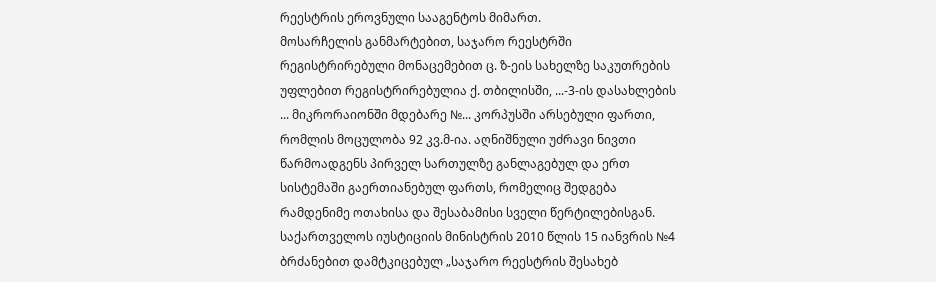რეესტრის ეროვნული სააგენტოს მიმართ.
მოსარჩელის განმარტებით, საჯარო რეესტრში რეგისტრირებული მონაცემებით ც. ზ-ეის სახელზე საკუთრების უფლებით რეგისტრირებულია ქ. თბილისში, ...-3-ის დასახლების ... მიკრორაიონში მდებარე №... კორპუსში არსებული ფართი, რომლის მოცულობა 92 კვ.მ-ია. აღნიშნული უძრავი ნივთი წარმოადგენს პირველ სართულზე განლაგებულ და ერთ სისტემაში გაერთიანებულ ფართს, რომელიც შედგება რამდენიმე ოთახისა და შესაბამისი სველი წერტილებისგან. საქართველოს იუსტიციის მინისტრის 2010 წლის 15 იანვრის №4 ბრძანებით დამტკიცებულ „საჯარო რეესტრის შესახებ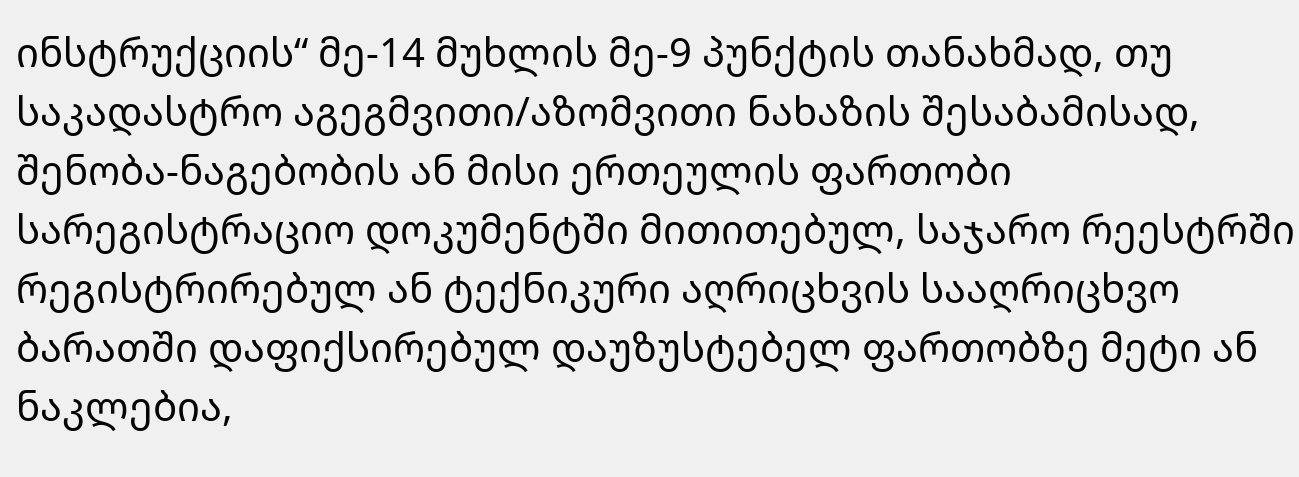ინსტრუქციის“ მე-14 მუხლის მე-9 პუნქტის თანახმად, თუ საკადასტრო აგეგმვითი/აზომვითი ნახაზის შესაბამისად, შენობა-ნაგებობის ან მისი ერთეულის ფართობი სარეგისტრაციო დოკუმენტში მითითებულ, საჯარო რეესტრში რეგისტრირებულ ან ტექნიკური აღრიცხვის სააღრიცხვო ბარათში დაფიქსირებულ დაუზუსტებელ ფართობზე მეტი ან ნაკლებია,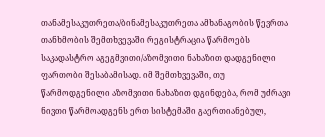თანამესაკუთრეთა/ბინამესაკუთრეთა ამხანაგობის წევრთა თანხმობის შემთხვევაში რეგისტრაცია წარმოებს საკადასტრო აგეგმვითი/აზომვითი ნახაზით დადგენილი ფართობი შესაბამისად. იმ შემთხვევაში, თუ წარმოდგენილი აზომვითი ნახაზით დგინდება, რომ უძრავი ნივთი წარმოადგენს ერთ სისტემაში გაერთიანებულ,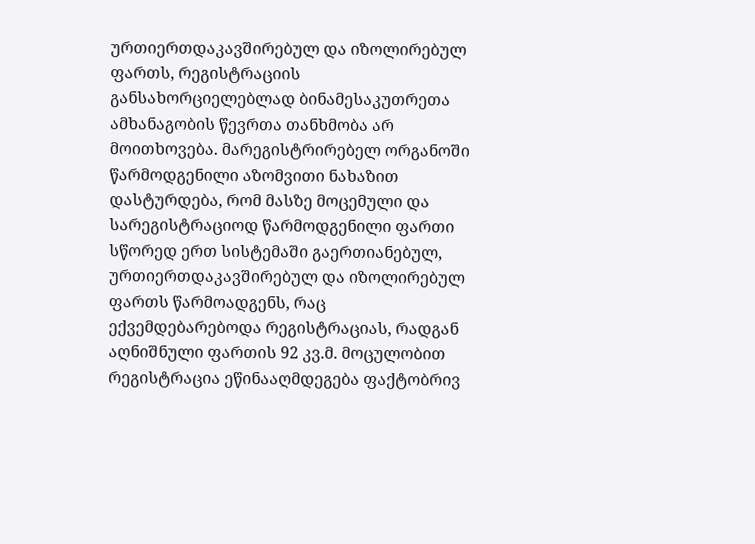ურთიერთდაკავშირებულ და იზოლირებულ ფართს, რეგისტრაციის განსახორციელებლად ბინამესაკუთრეთა ამხანაგობის წევრთა თანხმობა არ მოითხოვება. მარეგისტრირებელ ორგანოში წარმოდგენილი აზომვითი ნახაზით დასტურდება, რომ მასზე მოცემული და სარეგისტრაციოდ წარმოდგენილი ფართი სწორედ ერთ სისტემაში გაერთიანებულ, ურთიერთდაკავშირებულ და იზოლირებულ ფართს წარმოადგენს, რაც ექვემდებარებოდა რეგისტრაციას, რადგან აღნიშნული ფართის 92 კვ.მ. მოცულობით რეგისტრაცია ეწინააღმდეგება ფაქტობრივ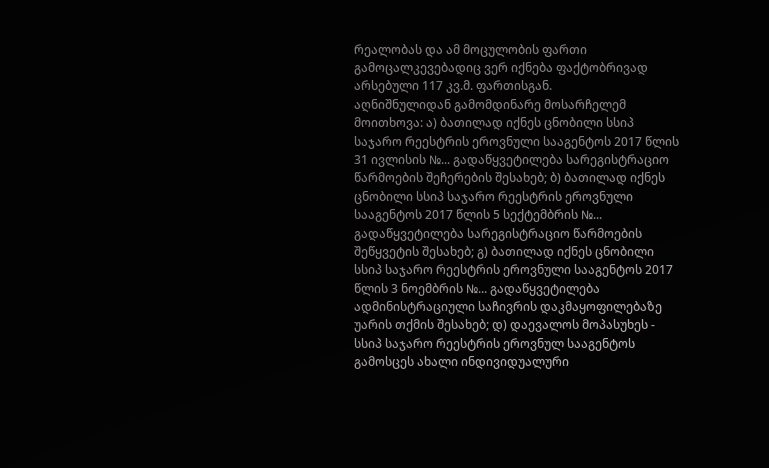რეალობას და ამ მოცულობის ფართი გამოცალკევებადიც ვერ იქნება ფაქტობრივად არსებული 117 კვ.მ. ფართისგან.
აღნიშნულიდან გამომდინარე მოსარჩელემ მოითხოვა: ა) ბათილად იქნეს ცნობილი სსიპ საჯარო რეესტრის ეროვნული სააგენტოს 2017 წლის 31 ივლისის №... გადაწყვეტილება სარეგისტრაციო წარმოების შეჩერების შესახებ; ბ) ბათილად იქნეს ცნობილი სსიპ საჯარო რეესტრის ეროვნული სააგენტოს 2017 წლის 5 სექტემბრის №... გადაწყვეტილება სარეგისტრაციო წარმოების შეწყვეტის შესახებ; გ) ბათილად იქნეს ცნობილი სსიპ საჯარო რეესტრის ეროვნული სააგენტოს 2017 წლის 3 ნოემბრის №... გადაწყვეტილება ადმინისტრაციული საჩივრის დაკმაყოფილებაზე უარის თქმის შესახებ; დ) დაევალოს მოპასუხეს - სსიპ საჯარო რეესტრის ეროვნულ სააგენტოს გამოსცეს ახალი ინდივიდუალური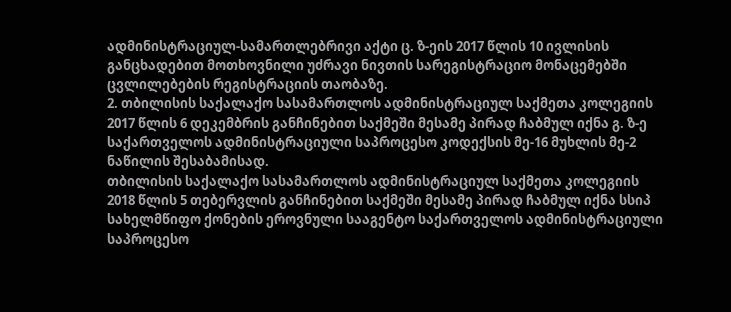ადმინისტრაციულ-სამართლებრივი აქტი ც. ზ-ეის 2017 წლის 10 ივლისის განცხადებით მოთხოვნილი უძრავი ნივთის სარეგისტრაციო მონაცემებში ცვლილებების რეგისტრაციის თაობაზე.
2. თბილისის საქალაქო სასამართლოს ადმინისტრაციულ საქმეთა კოლეგიის 2017 წლის 6 დეკემბრის განჩინებით საქმეში მესამე პირად ჩაბმულ იქნა გ. ზ-ე საქართველოს ადმინისტრაციული საპროცესო კოდექსის მე-16 მუხლის მე-2 ნაწილის შესაბამისად.
თბილისის საქალაქო სასამართლოს ადმინისტრაციულ საქმეთა კოლეგიის 2018 წლის 5 თებერვლის განჩინებით საქმეში მესამე პირად ჩაბმულ იქნა სსიპ სახელმწიფო ქონების ეროვნული სააგენტო საქართველოს ადმინისტრაციული საპროცესო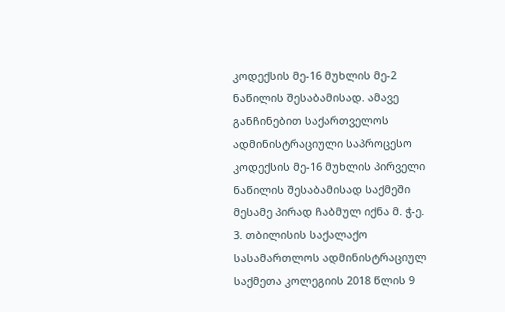კოდექსის მე-16 მუხლის მე-2 ნაწილის შესაბამისად. ამავე განჩინებით საქართველოს ადმინისტრაციული საპროცესო კოდექსის მე-16 მუხლის პირველი ნაწილის შესაბამისად საქმეში მესამე პირად ჩაბმულ იქნა მ. ჭ-ე.
3. თბილისის საქალაქო სასამართლოს ადმინისტრაციულ საქმეთა კოლეგიის 2018 წლის 9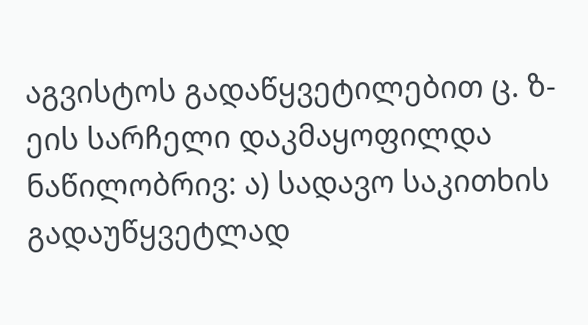აგვისტოს გადაწყვეტილებით ც. ზ-ეის სარჩელი დაკმაყოფილდა ნაწილობრივ: ა) სადავო საკითხის გადაუწყვეტლად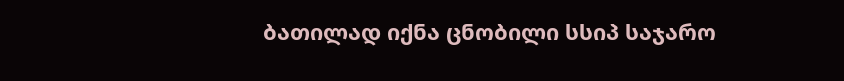ბათილად იქნა ცნობილი სსიპ საჯარო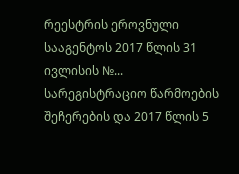რეესტრის ეროვნული სააგენტოს 2017 წლის 31 ივლისის №... სარეგისტრაციო წარმოების შეჩერების და 2017 წლის 5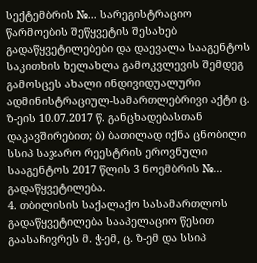სექტემბრის №... სარეგისტრაციო წარმოების შეწყვეტის შესახებ გადაწყვეტილებები და დაევალა სააგენტოს საკითხის ხელახლა გამოკვლევის შემდეგ გამოსცეს ახალი ინდივიდუალური ადმინისტრაციულ-სამართლებრივი აქტი ც. ზ-ეის 10.07.2017 წ. განცხადებასთან დაკავშირებით; ბ) ბათილად იქნა ცნობილი სსიპ საჯარო რეესტრის ეროვნული სააგენტოს 2017 წლის 3 ნოემბრის №... გადაწყვეტილება.
4. თბილისის საქალაქო სასამართლოს გადაწყვეტილება სააპელაციო წესით გაასაჩივრეს მ. ჭ-ემ, ც. ზ-ემ და სსიპ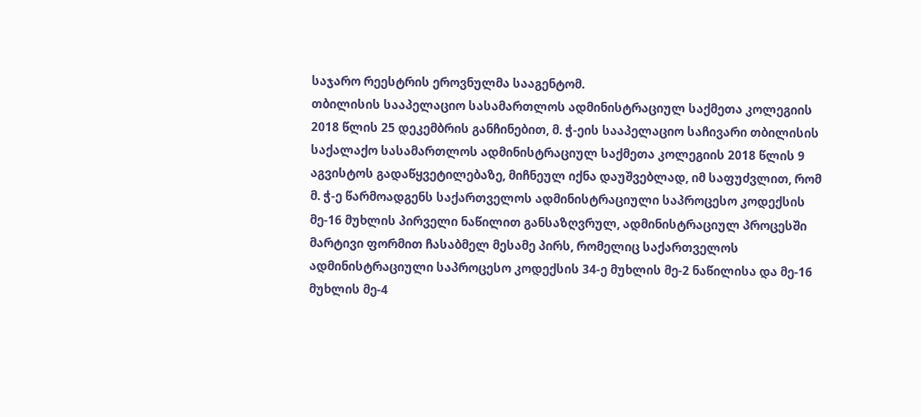საჯარო რეესტრის ეროვნულმა სააგენტომ.
თბილისის სააპელაციო სასამართლოს ადმინისტრაციულ საქმეთა კოლეგიის 2018 წლის 25 დეკემბრის განჩინებით, მ. ჭ-ეის სააპელაციო საჩივარი თბილისის საქალაქო სასამართლოს ადმინისტრაციულ საქმეთა კოლეგიის 2018 წლის 9 აგვისტოს გადაწყვეტილებაზე, მიჩნეულ იქნა დაუშვებლად, იმ საფუძვლით, რომ მ. ჭ-ე წარმოადგენს საქართველოს ადმინისტრაციული საპროცესო კოდექსის მე-16 მუხლის პირველი ნაწილით განსაზღვრულ, ადმინისტრაციულ პროცესში მარტივი ფორმით ჩასაბმელ მესამე პირს, რომელიც საქართველოს ადმინისტრაციული საპროცესო კოდექსის 34-ე მუხლის მე-2 ნაწილისა და მე-16 მუხლის მე-4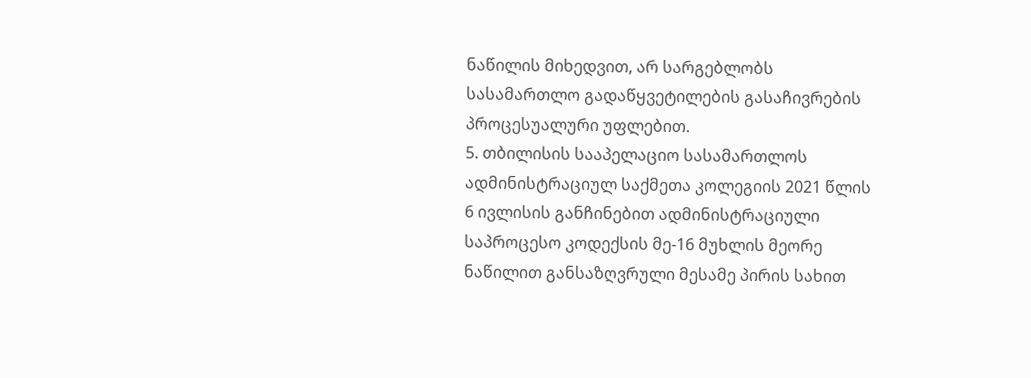ნაწილის მიხედვით, არ სარგებლობს სასამართლო გადაწყვეტილების გასაჩივრების პროცესუალური უფლებით.
5. თბილისის სააპელაციო სასამართლოს ადმინისტრაციულ საქმეთა კოლეგიის 2021 წლის 6 ივლისის განჩინებით ადმინისტრაციული საპროცესო კოდექსის მე-16 მუხლის მეორე ნაწილით განსაზღვრული მესამე პირის სახით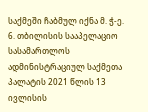საქმეში ჩაბმულ იქნა მ. ჭ-ე.
6. თბილისის სააპელაციო სასამართლოს ადმინისტრაციულ საქმეთა პალატის 2021 წლის 13 ივლისის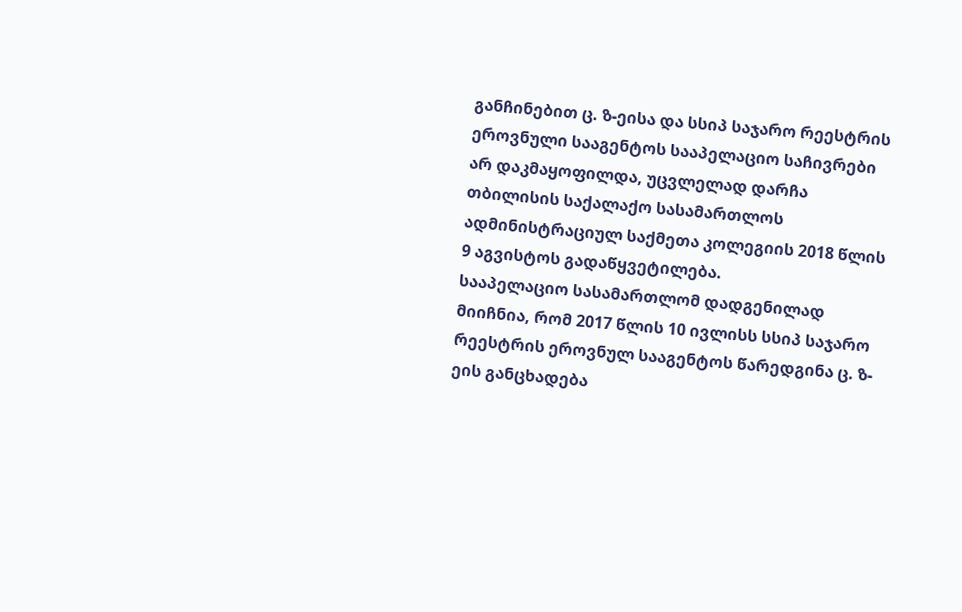განჩინებით ც. ზ-ეისა და სსიპ საჯარო რეესტრის ეროვნული სააგენტოს სააპელაციო საჩივრები არ დაკმაყოფილდა, უცვლელად დარჩა თბილისის საქალაქო სასამართლოს ადმინისტრაციულ საქმეთა კოლეგიის 2018 წლის 9 აგვისტოს გადაწყვეტილება.
სააპელაციო სასამართლომ დადგენილად მიიჩნია, რომ 2017 წლის 10 ივლისს სსიპ საჯარო რეესტრის ეროვნულ სააგენტოს წარედგინა ც. ზ-ეის განცხადება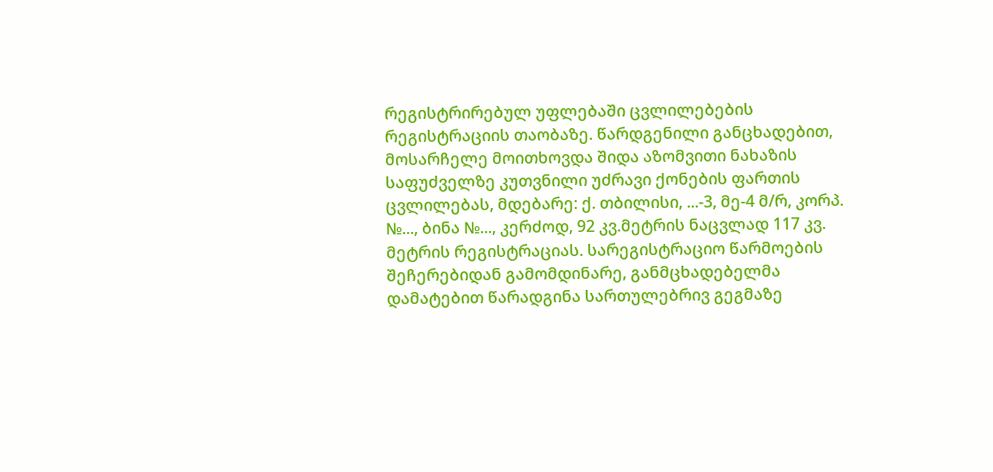რეგისტრირებულ უფლებაში ცვლილებების რეგისტრაციის თაობაზე. წარდგენილი განცხადებით, მოსარჩელე მოითხოვდა შიდა აზომვითი ნახაზის საფუძველზე კუთვნილი უძრავი ქონების ფართის ცვლილებას, მდებარე: ქ. თბილისი, ...-3, მე-4 მ/რ, კორპ. №..., ბინა №..., კერძოდ, 92 კვ.მეტრის ნაცვლად 117 კვ. მეტრის რეგისტრაციას. სარეგისტრაციო წარმოების შეჩერებიდან გამომდინარე, განმცხადებელმა დამატებით წარადგინა სართულებრივ გეგმაზე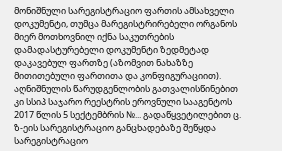მონიშნული სარეგისტრაციო ფართის ამსახველი დოკუმენტი, თუმცა მარეგისტრირებელი ორგანოს მიერ მოთხოვნილ იქნა საკუთრების დამადასტურებელი დოკუმენტი ზედმეტად დაკავებულ ფართზე (აზომვით ნახაზზე მითითებული ფართითა და კონფიგურაციით). აღნიშნულის წარუდგენლობის გათვალისწინებით კი სსიპ საჯარო რეესტრის ეროვნული სააგენტოს 2017 წლის 5 სექტემბრის №... გადაწყვეტილებით ც. ზ-ეის სარეგისტრაციო განცხადებაზე შეწყდა სარეგისტრაციო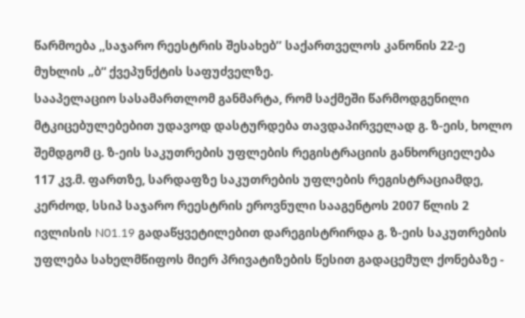წარმოება ,,საჯარო რეესტრის შესახებ’’ საქართველოს კანონის 22-ე მუხლის „ბ“ ქვეპუნქტის საფუძველზე.
სააპელაციო სასამართლომ განმარტა, რომ საქმეში წარმოდგენილი მტკიცებულებებით უდავოდ დასტურდება თავდაპირველად გ. ზ-ეის, ხოლო შემდგომ ც. ზ-ეის საკუთრების უფლების რეგისტრაციის განხორციელება 117 კვ.მ. ფართზე, სარდაფზე საკუთრების უფლების რეგისტრაციამდე, კერძოდ, სსიპ საჯარო რეესტრის ეროვნული სააგენტოს 2007 წლის 2 ივლისის N01.19 გადაწყვეტილებით დარეგისტრირდა გ. ზ-ეის საკუთრების უფლება სახელმწიფოს მიერ პრივატიზების წესით გადაცემულ ქონებაზე -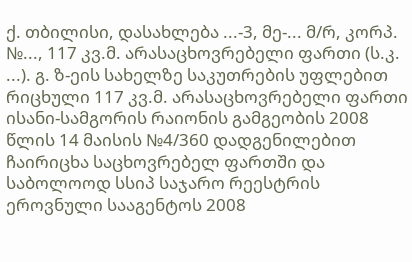ქ. თბილისი, დასახლება ...-3, მე-... მ/რ, კორპ. №..., 117 კვ.მ. არასაცხოვრებელი ფართი (ს.კ. ...). გ. ზ-ეის სახელზე საკუთრების უფლებით რიცხული 117 კვ.მ. არასაცხოვრებელი ფართი ისანი-სამგორის რაიონის გამგეობის 2008 წლის 14 მაისის №4/360 დადგენილებით ჩაირიცხა საცხოვრებელ ფართში და საბოლოოდ სსიპ საჯარო რეესტრის ეროვნული სააგენტოს 2008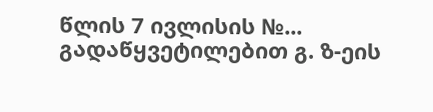წლის 7 ივლისის №... გადაწყვეტილებით გ. ზ-ეის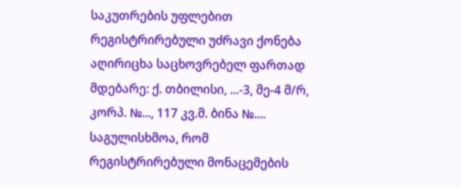საკუთრების უფლებით რეგისტრირებული უძრავი ქონება აღირიცხა საცხოვრებელ ფართად მდებარე: ქ. თბილისი, ...-3, მე-4 მ/რ, კორპ. №..., 117 კვ.მ. ბინა №.... საგულისხმოა, რომ რეგისტრირებული მონაცემების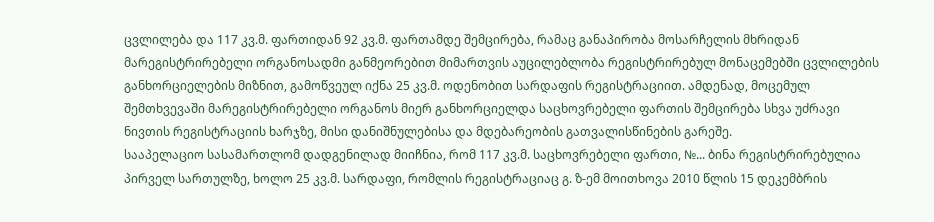ცვლილება და 117 კვ.მ. ფართიდან 92 კვ.მ. ფართამდე შემცირება, რამაც განაპირობა მოსარჩელის მხრიდან მარეგისტრირებელი ორგანოსადმი განმეორებით მიმართვის აუცილებლობა რეგისტრირებულ მონაცემებში ცვლილების განხორციელების მიზნით, გამოწვეულ იქნა 25 კვ.მ. ოდენობით სარდაფის რეგისტრაციით. ამდენად, მოცემულ შემთხვევაში მარეგისტრირებელი ორგანოს მიერ განხორციელდა საცხოვრებელი ფართის შემცირება სხვა უძრავი ნივთის რეგისტრაციის ხარჯზე, მისი დანიშნულებისა და მდებარეობის გათვალისწინების გარეშე.
სააპელაციო სასამართლომ დადგენილად მიიჩნია, რომ 117 კვ.მ. საცხოვრებელი ფართი, №... ბინა რეგისტრირებულია პირველ სართულზე, ხოლო 25 კვ.მ. სარდაფი, რომლის რეგისტრაციაც გ. ზ-ემ მოითხოვა 2010 წლის 15 დეკემბრის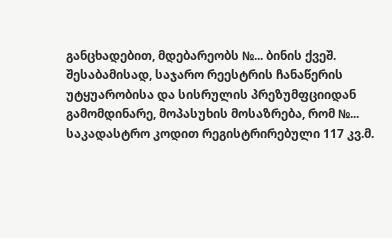განცხადებით, მდებარეობს №... ბინის ქვეშ. შესაბამისად, საჯარო რეესტრის ჩანაწერის უტყუარობისა და სისრულის პრეზუმფციიდან გამომდინარე, მოპასუხის მოსაზრება, რომ №... საკადასტრო კოდით რეგისტრირებული 117 კვ.მ.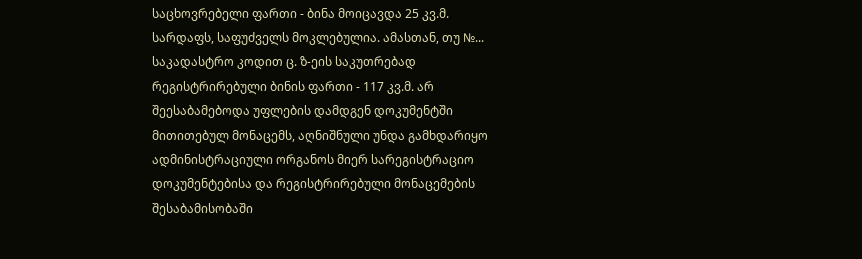საცხოვრებელი ფართი - ბინა მოიცავდა 25 კვ.მ. სარდაფს, საფუძველს მოკლებულია. ამასთან, თუ №... საკადასტრო კოდით ც. ზ-ეის საკუთრებად რეგისტრირებული ბინის ფართი - 117 კვ.მ. არ შეესაბამებოდა უფლების დამდგენ დოკუმენტში მითითებულ მონაცემს, აღნიშნული უნდა გამხდარიყო ადმინისტრაციული ორგანოს მიერ სარეგისტრაციო დოკუმენტებისა და რეგისტრირებული მონაცემების შესაბამისობაში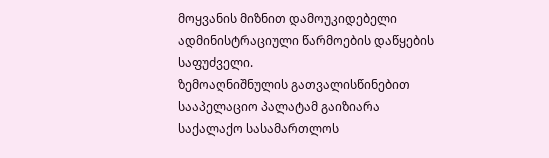მოყვანის მიზნით დამოუკიდებელი ადმინისტრაციული წარმოების დაწყების საფუძველი.
ზემოაღნიშნულის გათვალისწინებით სააპელაციო პალატამ გაიზიარა საქალაქო სასამართლოს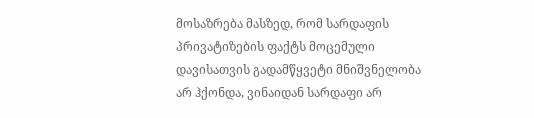მოსაზრება მასზედ, რომ სარდაფის პრივატიზების ფაქტს მოცემული დავისათვის გადამწყვეტი მნიშვნელობა არ ჰქონდა, ვინაიდან სარდაფი არ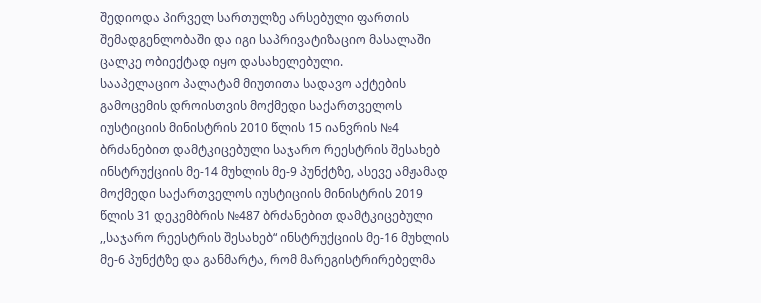შედიოდა პირველ სართულზე არსებული ფართის შემადგენლობაში და იგი საპრივატიზაციო მასალაში ცალკე ობიექტად იყო დასახელებული.
სააპელაციო პალატამ მიუთითა სადავო აქტების გამოცემის დროისთვის მოქმედი საქართველოს იუსტიციის მინისტრის 2010 წლის 15 იანვრის №4 ბრძანებით დამტკიცებული საჯარო რეესტრის შესახებ ინსტრუქციის მე-14 მუხლის მე-9 პუნქტზე, ასევე ამჟამად მოქმედი საქართველოს იუსტიციის მინისტრის 2019 წლის 31 დეკემბრის №487 ბრძანებით დამტკიცებული ,,საჯარო რეესტრის შესახებ“ ინსტრუქციის მე-16 მუხლის მე-6 პუნქტზე და განმარტა, რომ მარეგისტრირებელმა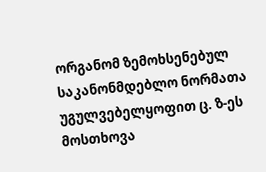ორგანომ ზემოხსენებულ საკანონმდებლო ნორმათა უგულვებელყოფით ც. ზ-ეს მოსთხოვა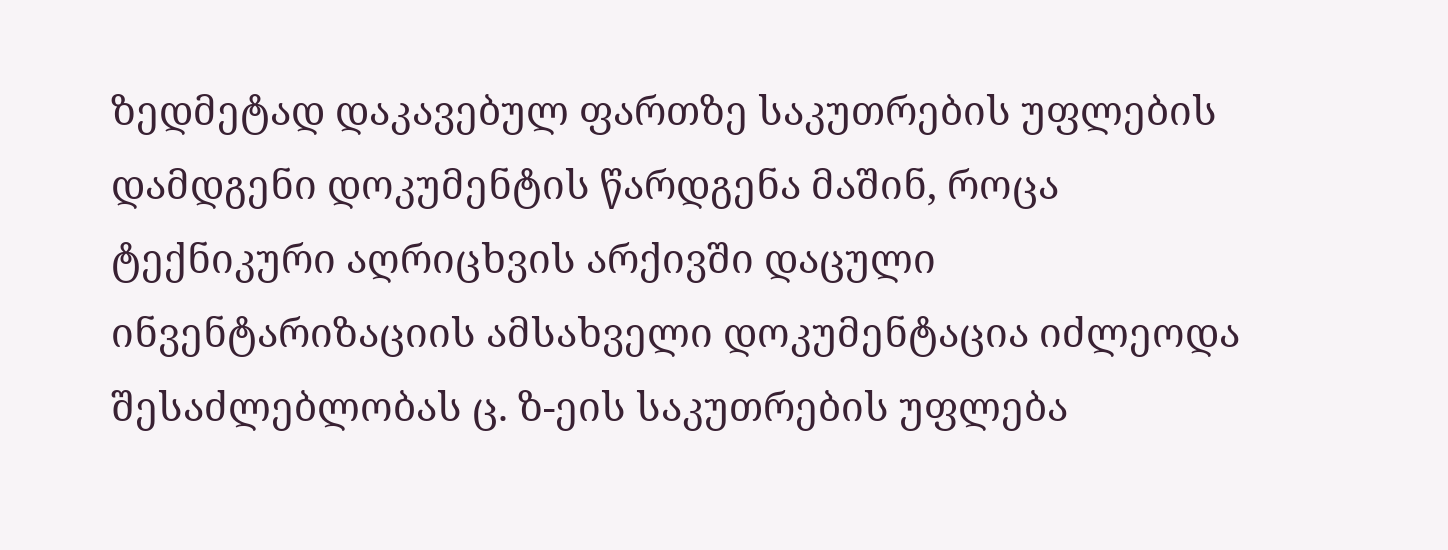ზედმეტად დაკავებულ ფართზე საკუთრების უფლების დამდგენი დოკუმენტის წარდგენა მაშინ, როცა ტექნიკური აღრიცხვის არქივში დაცული ინვენტარიზაციის ამსახველი დოკუმენტაცია იძლეოდა შესაძლებლობას ც. ზ-ეის საკუთრების უფლება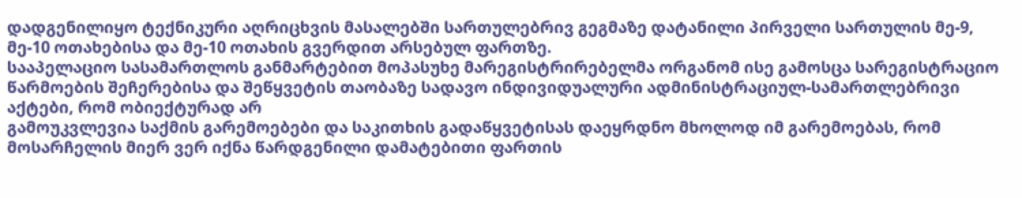დადგენილიყო ტექნიკური აღრიცხვის მასალებში სართულებრივ გეგმაზე დატანილი პირველი სართულის მე-9, მე-10 ოთახებისა და მე-10 ოთახის გვერდით არსებულ ფართზე.
სააპელაციო სასამართლოს განმარტებით მოპასუხე მარეგისტრირებელმა ორგანომ ისე გამოსცა სარეგისტრაციო წარმოების შეჩერებისა და შეწყვეტის თაობაზე სადავო ინდივიდუალური ადმინისტრაციულ-სამართლებრივი აქტები, რომ ობიექტურად არ
გამოუკვლევია საქმის გარემოებები და საკითხის გადაწყვეტისას დაეყრდნო მხოლოდ იმ გარემოებას, რომ მოსარჩელის მიერ ვერ იქნა წარდგენილი დამატებითი ფართის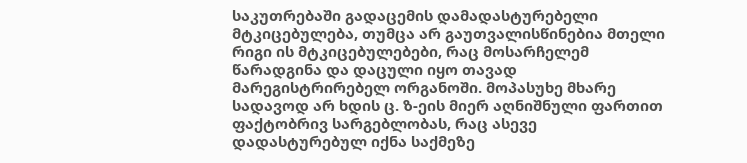საკუთრებაში გადაცემის დამადასტურებელი მტკიცებულება, თუმცა არ გაუთვალისწინებია მთელი რიგი ის მტკიცებულებები, რაც მოსარჩელემ წარადგინა და დაცული იყო თავად მარეგისტრირებელ ორგანოში. მოპასუხე მხარე სადავოდ არ ხდის ც. ზ-ეის მიერ აღნიშნული ფართით ფაქტობრივ სარგებლობას, რაც ასევე დადასტურებულ იქნა საქმეზე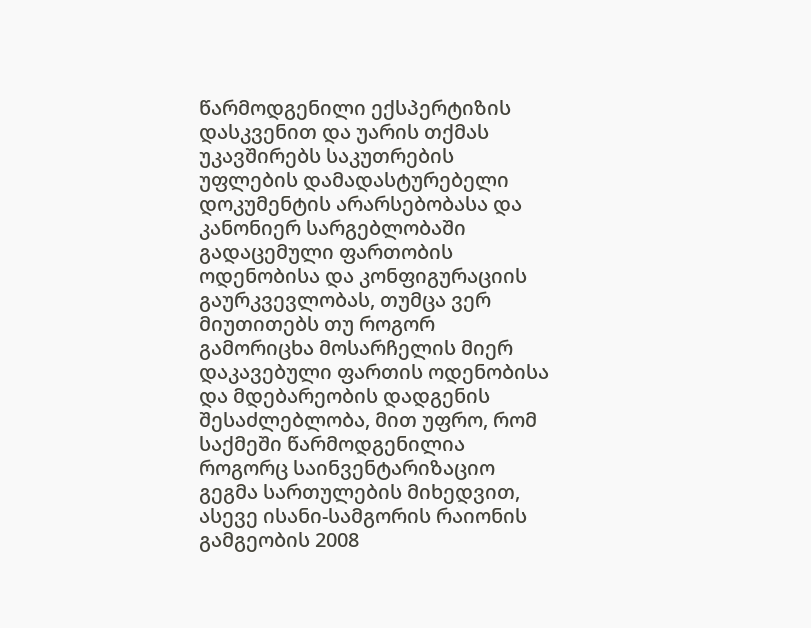წარმოდგენილი ექსპერტიზის დასკვენით და უარის თქმას უკავშირებს საკუთრების უფლების დამადასტურებელი დოკუმენტის არარსებობასა და კანონიერ სარგებლობაში გადაცემული ფართობის ოდენობისა და კონფიგურაციის გაურკვევლობას, თუმცა ვერ მიუთითებს თუ როგორ გამორიცხა მოსარჩელის მიერ დაკავებული ფართის ოდენობისა და მდებარეობის დადგენის შესაძლებლობა, მით უფრო, რომ საქმეში წარმოდგენილია როგორც საინვენტარიზაციო გეგმა სართულების მიხედვით, ასევე ისანი-სამგორის რაიონის გამგეობის 2008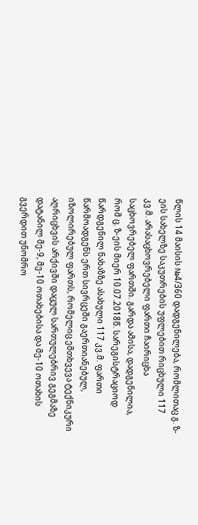წლის 14 მაისის №4/360 დადგენილება, რომლითაც გ. ზ-ეის სახელზე საკუთრების უფლებით რიცხული 117 კვ.მ. არასაცხოვრებელი ფართი ჩაირიცხა საცხოვრებელ ფართში. გარდა ამისა, დადგენილია, რომ ც. ზ-ეის მიერ 10.07.2018წ. სარეგისტრაციოდ წარდგენილ ნახაზზე ასახული 117 კვ.მ. ფართი წარმოადგენს ერთ სივრცეში გაერთიანებულ, იზოლირებულ ფართს, რომელიც ემთხვევა ტექნიკური აღრიცხვის არქივში დაცულ სართულებრივ გეგმაზე დატანილ მე-9, მე-10 ოთახებისა და მე-10 ოთახის გვერდით უნომრო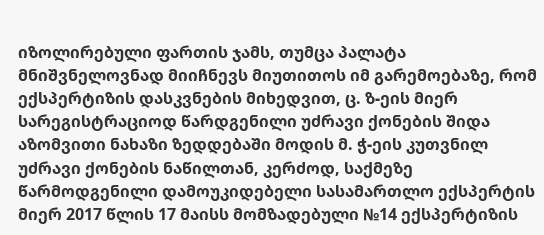იზოლირებული ფართის ჯამს, თუმცა პალატა მნიშვნელოვნად მიიჩნევს მიუთითოს იმ გარემოებაზე, რომ ექსპერტიზის დასკვნების მიხედვით, ც. ზ-ეის მიერ სარეგისტრაციოდ წარდგენილი უძრავი ქონების შიდა აზომვითი ნახაზი ზედდებაში მოდის მ. ჭ-ეის კუთვნილ უძრავი ქონების ნაწილთან, კერძოდ, საქმეზე წარმოდგენილი დამოუკიდებელი სასამართლო ექსპერტის მიერ 2017 წლის 17 მაისს მომზადებული №14 ექსპერტიზის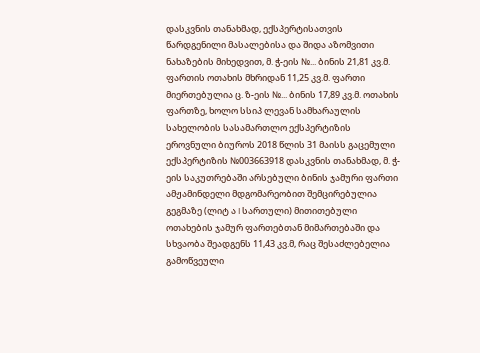დასკვნის თანახმად, ექსპერტისათვის წარდგენილი მასალებისა და შიდა აზომვითი ნახაზების მიხედვით, მ. ჭ-ეის №... ბინის 21,81 კვ.მ. ფართის ოთახის მხრიდან 11,25 კვ.მ. ფართი მიერთებულია ც. ზ-ეის №... ბინის 17,89 კვ.მ. ოთახის ფართზე, ხოლო სსიპ ლევან სამხარაულის სახელობის სასამართლო ექსპერტიზის ეროვნული ბიუროს 2018 წლის 31 მაისს გაცემული ექსპერტიზის №003663918 დასკვნის თანახმად, მ. ჭ-ეის საკუთრებაში არსებული ბინის ჯამური ფართი ამჟამინდელი მდგომარეობით შემცირებულია გეგმაზე (ლიტ ა I სართული) მითითებული ოთახების ჯამურ ფართებთან მიმართებაში და სხვაობა შეადგენს 11,43 კვ.მ, რაც შესაძლებელია გამოწვეული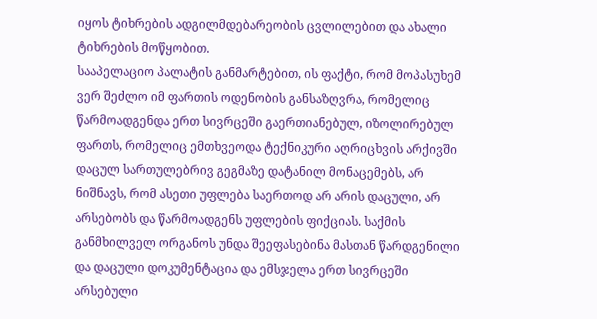იყოს ტიხრების ადგილმდებარეობის ცვლილებით და ახალი ტიხრების მოწყობით.
სააპელაციო პალატის განმარტებით, ის ფაქტი, რომ მოპასუხემ ვერ შეძლო იმ ფართის ოდენობის განსაზღვრა, რომელიც წარმოადგენდა ერთ სივრცეში გაერთიანებულ, იზოლირებულ ფართს, რომელიც ემთხვეოდა ტექნიკური აღრიცხვის არქივში დაცულ სართულებრივ გეგმაზე დატანილ მონაცემებს, არ ნიშნავს, რომ ასეთი უფლება საერთოდ არ არის დაცული, არ არსებობს და წარმოადგენს უფლების ფიქციას. საქმის განმხილველ ორგანოს უნდა შეეფასებინა მასთან წარდგენილი და დაცული დოკუმენტაცია და ემსჯელა ერთ სივრცეში არსებული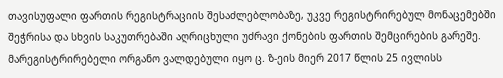თავისუფალი ფართის რეგისტრაციის შესაძლებლობაზე, უკვე რეგისტრირებულ მონაცემებში შეჭრისა და სხვის საკუთრებაში აღრიცხული უძრავი ქონების ფართის შემცირების გარეშე. მარეგისტრირებელი ორგანო ვალდებული იყო ც. ზ-ეის მიერ 2017 წლის 25 ივლისს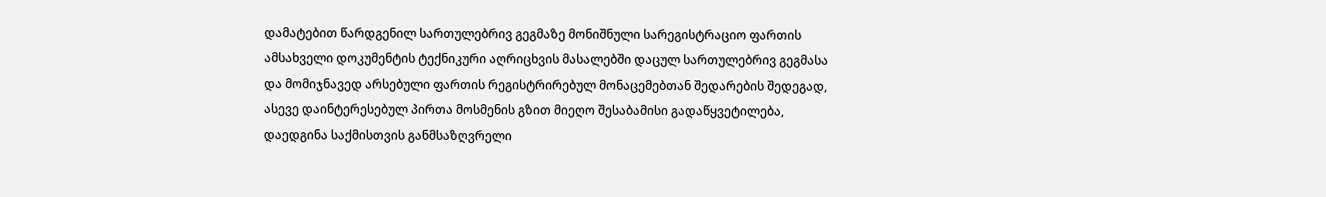დამატებით წარდგენილ სართულებრივ გეგმაზე მონიშნული სარეგისტრაციო ფართის ამსახველი დოკუმენტის ტექნიკური აღრიცხვის მასალებში დაცულ სართულებრივ გეგმასა და მომიჯნავედ არსებული ფართის რეგისტრირებულ მონაცემებთან შედარების შედეგად, ასევე დაინტერესებულ პირთა მოსმენის გზით მიეღო შესაბამისი გადაწყვეტილება, დაედგინა საქმისთვის განმსაზღვრელი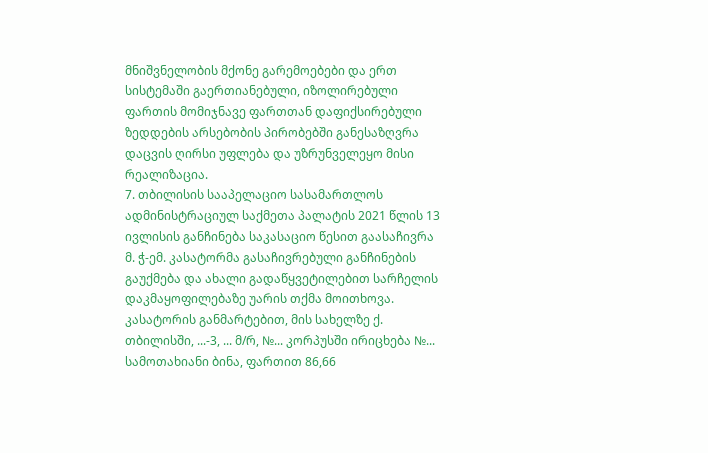მნიშვნელობის მქონე გარემოებები და ერთ სისტემაში გაერთიანებული, იზოლირებული ფართის მომიჯნავე ფართთან დაფიქსირებული ზედდების არსებობის პირობებში განესაზღვრა დაცვის ღირსი უფლება და უზრუნველეყო მისი რეალიზაცია.
7. თბილისის სააპელაციო სასამართლოს ადმინისტრაციულ საქმეთა პალატის 2021 წლის 13 ივლისის განჩინება საკასაციო წესით გაასაჩივრა მ. ჭ-ემ. კასატორმა გასაჩივრებული განჩინების გაუქმება და ახალი გადაწყვეტილებით სარჩელის დაკმაყოფილებაზე უარის თქმა მოითხოვა.
კასატორის განმარტებით, მის სახელზე ქ. თბილისში, ...-3, ... მ/რ, №... კორპუსში ირიცხება №... სამოთახიანი ბინა, ფართით 86,66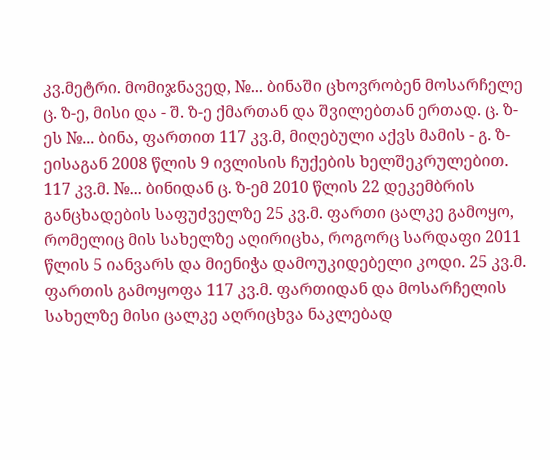კვ.მეტრი. მომიჯნავედ, №... ბინაში ცხოვრობენ მოსარჩელე ც. ზ-ე, მისი და - შ. ზ-ე ქმართან და შვილებთან ერთად. ც. ზ-ეს №... ბინა, ფართით 117 კვ.მ, მიღებული აქვს მამის - გ. ზ-ეისაგან 2008 წლის 9 ივლისის ჩუქების ხელშეკრულებით. 117 კვ.მ. №... ბინიდან ც. ზ-ემ 2010 წლის 22 დეკემბრის განცხადების საფუძველზე 25 კვ.მ. ფართი ცალკე გამოყო, რომელიც მის სახელზე აღირიცხა, როგორც სარდაფი 2011 წლის 5 იანვარს და მიენიჭა დამოუკიდებელი კოდი. 25 კვ.მ. ფართის გამოყოფა 117 კვ.მ. ფართიდან და მოსარჩელის სახელზე მისი ცალკე აღრიცხვა ნაკლებად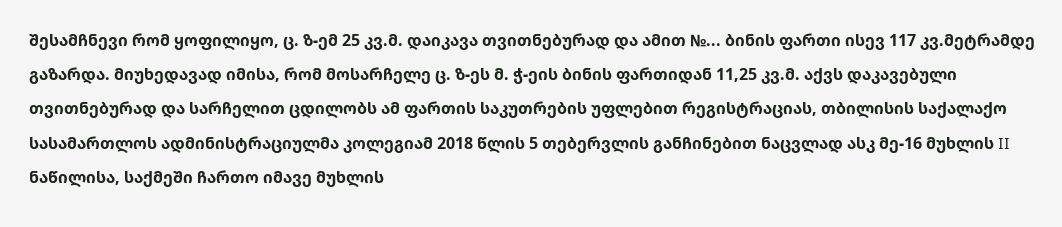შესამჩნევი რომ ყოფილიყო, ც. ზ-ემ 25 კვ.მ. დაიკავა თვითნებურად და ამით №... ბინის ფართი ისევ 117 კვ.მეტრამდე გაზარდა. მიუხედავად იმისა, რომ მოსარჩელე ც. ზ-ეს მ. ჭ-ეის ბინის ფართიდან 11,25 კვ.მ. აქვს დაკავებული თვითნებურად და სარჩელით ცდილობს ამ ფართის საკუთრების უფლებით რეგისტრაციას, თბილისის საქალაქო სასამართლოს ადმინისტრაციულმა კოლეგიამ 2018 წლის 5 თებერვლის განჩინებით ნაცვლად ასკ მე-16 მუხლის II ნაწილისა, საქმეში ჩართო იმავე მუხლის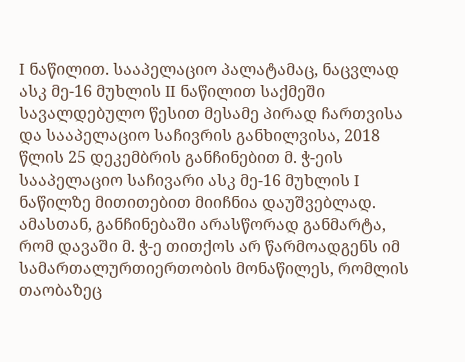I ნაწილით. სააპელაციო პალატამაც, ნაცვლად ასკ მე-16 მუხლის II ნაწილით საქმეში სავალდებულო წესით მესამე პირად ჩართვისა და სააპელაციო საჩივრის განხილვისა, 2018 წლის 25 დეკემბრის განჩინებით მ. ჭ-ეის სააპელაციო საჩივარი ასკ მე-16 მუხლის I ნაწილზე მითითებით მიიჩნია დაუშვებლად. ამასთან, განჩინებაში არასწორად განმარტა, რომ დავაში მ. ჭ-ე თითქოს არ წარმოადგენს იმ სამართალურთიერთობის მონაწილეს, რომლის თაობაზეც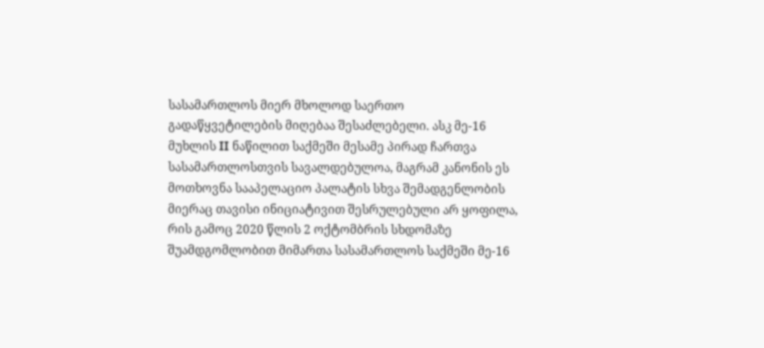სასამართლოს მიერ მხოლოდ საერთო გადაწყვეტილების მიღებაა შესაძლებელი. ასკ მე-16 მუხლის II ნაწილით საქმეში მესამე პირად ჩართვა სასამართლოსთვის სავალდებულოა, მაგრამ კანონის ეს მოთხოვნა სააპელაციო პალატის სხვა შემადგენლობის მიერაც თავისი ინიციატივით შესრულებული არ ყოფილა, რის გამოც 2020 წლის 2 ოქტომბრის სხდომაზე შუამდგომლობით მიმართა სასამართლოს საქმეში მე-16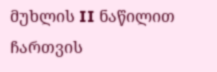მუხლის II ნაწილით ჩართვის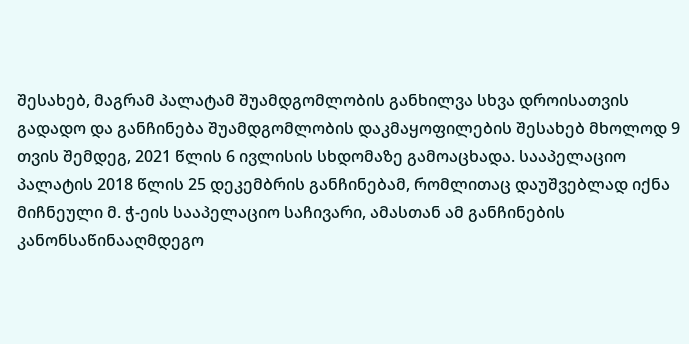შესახებ, მაგრამ პალატამ შუამდგომლობის განხილვა სხვა დროისათვის გადადო და განჩინება შუამდგომლობის დაკმაყოფილების შესახებ მხოლოდ 9 თვის შემდეგ, 2021 წლის 6 ივლისის სხდომაზე გამოაცხადა. სააპელაციო პალატის 2018 წლის 25 დეკემბრის განჩინებამ, რომლითაც დაუშვებლად იქნა მიჩნეული მ. ჭ-ეის სააპელაციო საჩივარი, ამასთან ამ განჩინების კანონსაწინააღმდეგო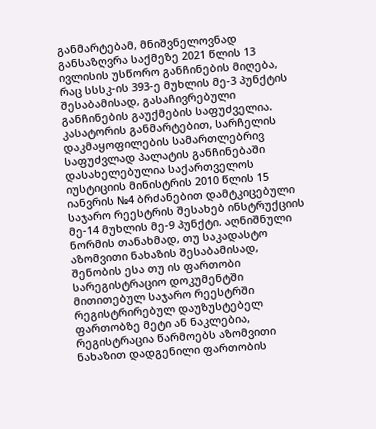განმარტებამ, მნიშვნელოვნად განსაზღვრა საქმეზე 2021 წლის 13 ივლისის უსწორო განჩინების მიღება, რაც სსსკ-ის 393-ე მუხლის მე-3 პუნქტის შესაბამისად, გასაჩივრებული განჩინების გაუქმების საფუძველია.
კასატორის განმარტებით, სარჩელის დაკმაყოფილების სამართლებრივ საფუძვლად პალატის განჩინებაში დასახელებულია საქართველოს იუსტიციის მინისტრის 2010 წლის 15 იანვრის №4 ბრძანებით დამტკიცებული საჯარო რეესტრის შესახებ ინსტრუქციის მე-14 მუხლის მე-9 პუნქტი. აღნიშნული ნორმის თანახმად, თუ საკადასტო აზომვითი ნახაზის შესაბამისად, შენობის ესა თუ ის ფართობი სარეგისტრაციო დოკუმენტში მითითებულ საჯარო რეესტრში რეგისტრირებულ დაუზუსტებელ ფართობზე მეტი ან ნაკლებია, რეგისტრაცია წარმოებს აზომვითი ნახაზით დადგენილი ფართობის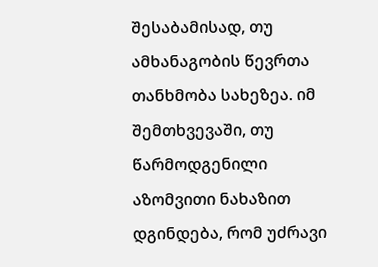შესაბამისად, თუ ამხანაგობის წევრთა თანხმობა სახეზეა. იმ შემთხვევაში, თუ წარმოდგენილი აზომვითი ნახაზით დგინდება, რომ უძრავი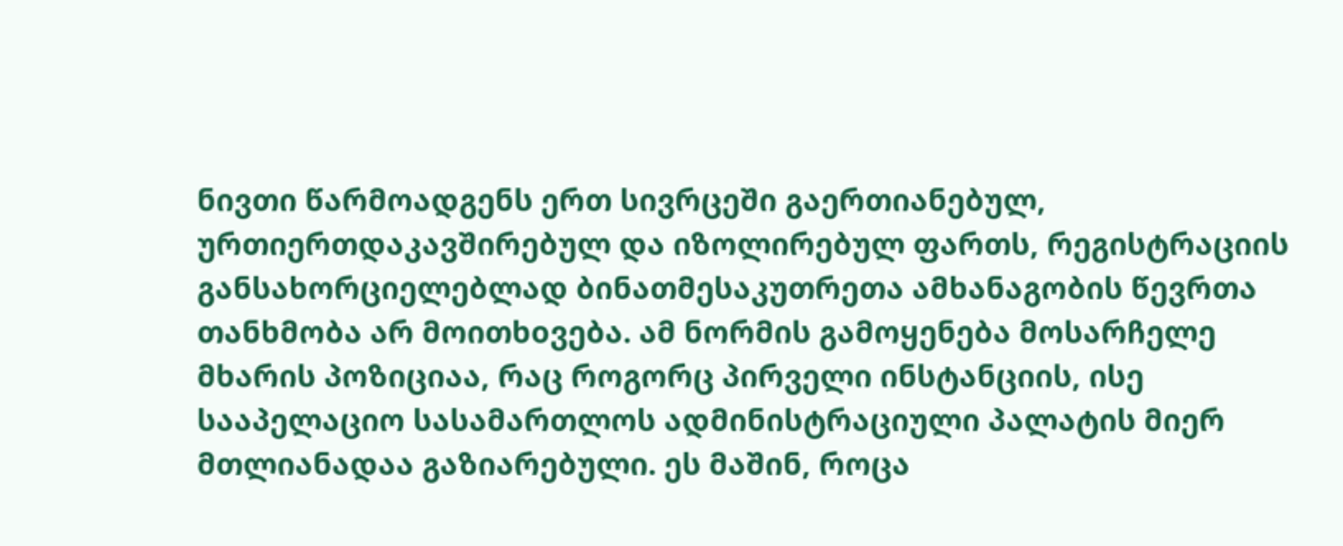ნივთი წარმოადგენს ერთ სივრცეში გაერთიანებულ, ურთიერთდაკავშირებულ და იზოლირებულ ფართს, რეგისტრაციის განსახორციელებლად ბინათმესაკუთრეთა ამხანაგობის წევრთა თანხმობა არ მოითხoვება. ამ ნორმის გამოყენება მოსარჩელე მხარის პოზიციაა, რაც როგორც პირველი ინსტანციის, ისე სააპელაციო სასამართლოს ადმინისტრაციული პალატის მიერ მთლიანადაა გაზიარებული. ეს მაშინ, როცა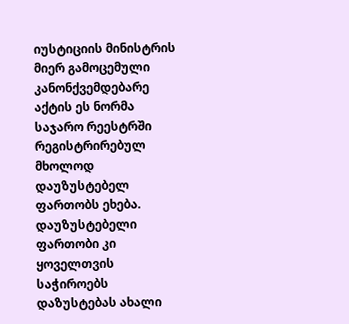იუსტიციის მინისტრის მიერ გამოცემული კანონქვემდებარე აქტის ეს ნორმა საჯარო რეესტრში რეგისტრირებულ მხოლოდ დაუზუსტებელ ფართობს ეხება. დაუზუსტებელი ფართობი კი ყოველთვის საჭიროებს დაზუსტებას ახალი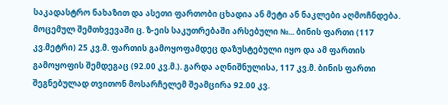საკადასტრო ნახაზით და ასეთი ფართობი ცხადია ან მეტი ან ნაკლები აღმოჩნდება. მოცემულ შემთხვევაში ც. ზ-ეის საკუთრებაში არსებული №... ბინის ფართი (117 კვ.მეტრი) 25 კვ.მ. ფართის გამოყოფამდეც დაზუსტებული იყო და ამ ფართის გამოყოფის შემდეგაც (92.00 კვ.მ.). გარდა აღნიშნულისა, 117 კვ.მ. ბინის ფართი შეგნებულად თვითონ მოსარჩელემ შეამცირა 92.00 კვ.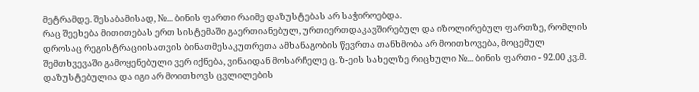მეტრამდე. შესაბამისად, №... ბინის ფართი რაიმე დაზუსტებას არ საჭიროებდა.
რაც შეეხება მითითებას ერთ სისტემაში გაერთიანებულ, ურთიერთდაკავშირებულ და იზოლირებულ ფართზე, რომლის დროსაც რეგისტრაციისათვის ბინათმესაკუთრეთა ამხანაგობის წევრთა თანხმობა არ მოითხოვება, მოცემულ შემთხვევაში გამოყენებული ვერ იქნება, ვინაიდან მოსარჩელე ც. ზ-ეის სახელზე რიცხული №... ბინის ფართი - 92.00 კვ.მ. დაზუსტებულია და იგი არ მოითხოვს ცვლილების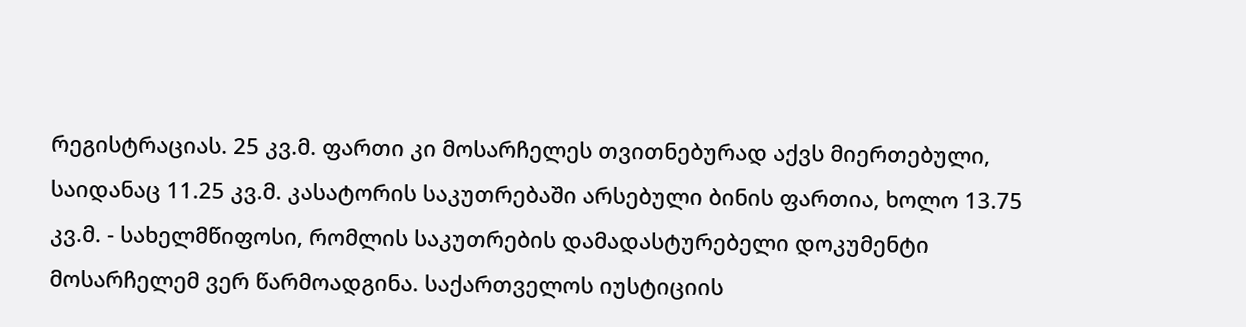რეგისტრაციას. 25 კვ.მ. ფართი კი მოსარჩელეს თვითნებურად აქვს მიერთებული, საიდანაც 11.25 კვ.მ. კასატორის საკუთრებაში არსებული ბინის ფართია, ხოლო 13.75 კვ.მ. - სახელმწიფოსი, რომლის საკუთრების დამადასტურებელი დოკუმენტი მოსარჩელემ ვერ წარმოადგინა. საქართველოს იუსტიციის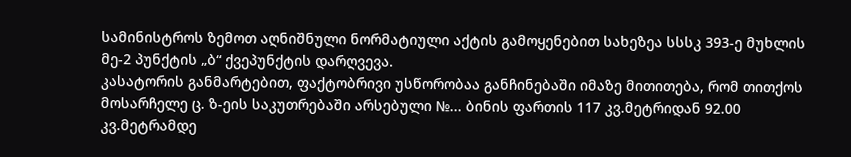სამინისტროს ზემოთ აღნიშნული ნორმატიული აქტის გამოყენებით სახეზეა სსსკ 393-ე მუხლის მე-2 პუნქტის „ბ“ ქვეპუნქტის დარღვევა.
კასატორის განმარტებით, ფაქტობრივი უსწორობაა განჩინებაში იმაზე მითითება, რომ თითქოს მოსარჩელე ც. ზ-ეის საკუთრებაში არსებული №... ბინის ფართის 117 კვ.მეტრიდან 92.00 კვ.მეტრამდე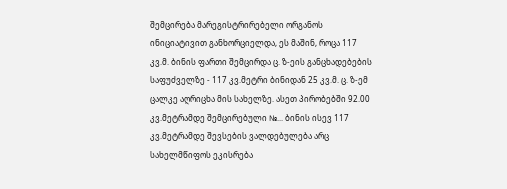შემცირება მარეგისტრირებელი ორგანოს ინიციატივით განხორციელდა, ეს მაშინ, როცა 117 კვ.მ. ბინის ფართი შემცირდა ც. ზ-ეის განცხადებების საფუძველზე - 117 კვ.მეტრი ბინიდან 25 კვ.მ. ც. ზ-ემ ცალკე აღრიცხა მის სახელზე. ასეთ პირობებში 92.00 კვ.მეტრამდე შემცირებული №... ბინის ისევ 117 კვ.მეტრამდე შევსების ვალდებულება არც სახელმწიფოს ეკისრება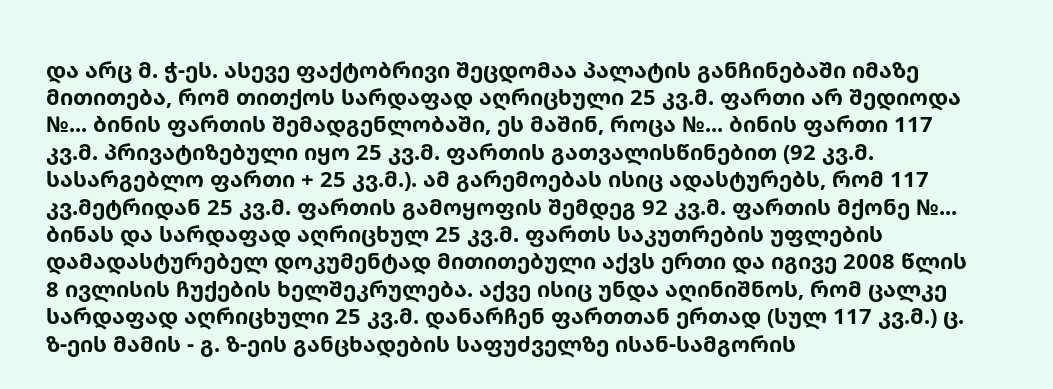და არც მ. ჭ-ეს. ასევე ფაქტობრივი შეცდომაა პალატის განჩინებაში იმაზე მითითება, რომ თითქოს სარდაფად აღრიცხული 25 კვ.მ. ფართი არ შედიოდა №... ბინის ფართის შემადგენლობაში, ეს მაშინ, როცა №... ბინის ფართი 117 კვ.მ. პრივატიზებული იყო 25 კვ.მ. ფართის გათვალისწინებით (92 კვ.მ. სასარგებლო ფართი + 25 კვ.მ.). ამ გარემოებას ისიც ადასტურებს, რომ 117 კვ.მეტრიდან 25 კვ.მ. ფართის გამოყოფის შემდეგ 92 კვ.მ. ფართის მქონე №... ბინას და სარდაფად აღრიცხულ 25 კვ.მ. ფართს საკუთრების უფლების დამადასტურებელ დოკუმენტად მითითებული აქვს ერთი და იგივე 2008 წლის 8 ივლისის ჩუქების ხელშეკრულება. აქვე ისიც უნდა აღინიშნოს, რომ ცალკე სარდაფად აღრიცხული 25 კვ.მ. დანარჩენ ფართთან ერთად (სულ 117 კვ.მ.) ც. ზ-ეის მამის - გ. ზ-ეის განცხადების საფუძველზე ისან-სამგორის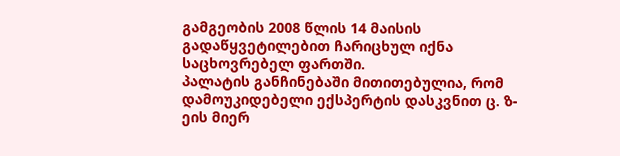გამგეობის 2008 წლის 14 მაისის გადაწყვეტილებით ჩარიცხულ იქნა საცხოვრებელ ფართში.
პალატის განჩინებაში მითითებულია, რომ დამოუკიდებელი ექსპერტის დასკვნით ც. ზ-ეის მიერ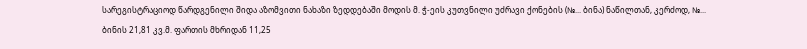სარეგისტრაციოდ წარდგენილი შიდა აზომვითი ნახაზი ზედდებაში მოდის მ. ჭ-ეის კუთვნილი უძრავი ქონების (№... ბინა) ნაწილთან, კერძოდ, №... ბინის 21,81 კვ.მ. ფართის მხრიდან 11,25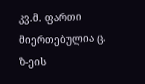კვ.მ. ფართი მიერთებულია ც. ზ-ეის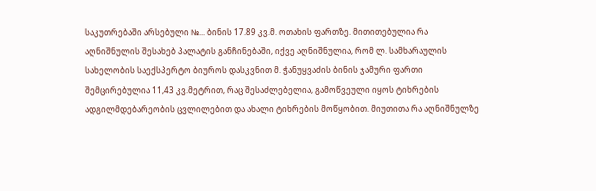საკუთრებაში არსებული №... ბინის 17.89 კვ.მ. ოთახის ფართზე. მითითებულია რა აღნიშნულის შესახებ პალატის განჩინებაში, იქვე აღნიშნულია, რომ ლ. სამხარაულის სახელობის საექსპერტო ბიუროს დასკვნით მ. ჭანუყვაძის ბინის ჯამური ფართი შემცირებულია 11,43 კვ.მეტრით, რაც შესაძლებელია, გამოწვეული იყოს ტიხრების ადგილმდებარეობის ცვლილებით და ახალი ტიხრების მოწყობით. მიუთითა რა აღნიშნულზე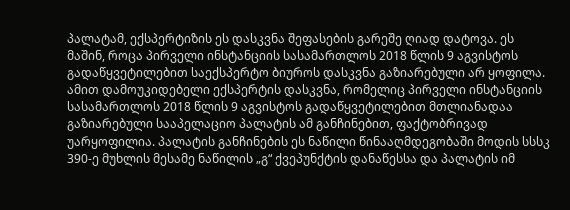პალატამ, ექსპერტიზის ეს დასკვნა შეფასების გარეშე ღიად დატოვა. ეს მაშინ, როცა პირველი ინსტანციის სასამართლოს 2018 წლის 9 აგვისტოს გადაწყვეტილებით საექსპერტო ბიუროს დასკვნა გაზიარებული არ ყოფილა. ამით დამოუკიდებელი ექსპერტის დასკვნა, რომელიც პირველი ინსტანციის სასამართლოს 2018 წლის 9 აგვისტოს გადაწყვეტილებით მთლიანადაა გაზიარებული სააპელაციო პალატის ამ განჩინებით, ფაქტობრივად უარყოფილია. პალატის განჩინების ეს ნაწილი წინააღმდეგობაში მოდის სსსკ 390-ე მუხლის მესამე ნაწილის „გ“ ქვეპუნქტის დანაწესსა და პალატის იმ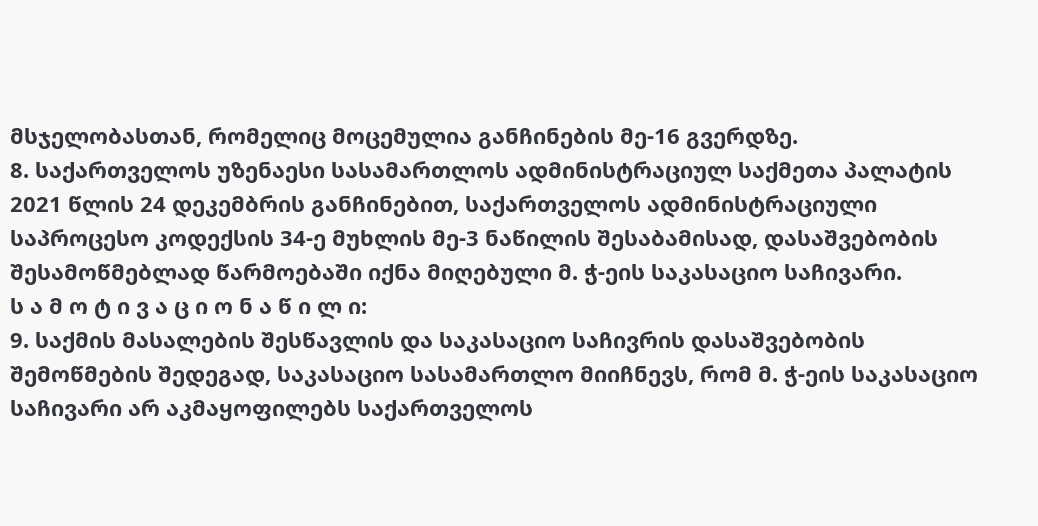მსჯელობასთან, რომელიც მოცემულია განჩინების მე-16 გვერდზე.
8. საქართველოს უზენაესი სასამართლოს ადმინისტრაციულ საქმეთა პალატის 2021 წლის 24 დეკემბრის განჩინებით, საქართველოს ადმინისტრაციული საპროცესო კოდექსის 34-ე მუხლის მე-3 ნაწილის შესაბამისად, დასაშვებობის შესამოწმებლად წარმოებაში იქნა მიღებული მ. ჭ-ეის საკასაციო საჩივარი.
ს ა მ ო ტ ი ვ ა ც ი ო ნ ა წ ი ლ ი:
9. საქმის მასალების შესწავლის და საკასაციო საჩივრის დასაშვებობის შემოწმების შედეგად, საკასაციო სასამართლო მიიჩნევს, რომ მ. ჭ-ეის საკასაციო საჩივარი არ აკმაყოფილებს საქართველოს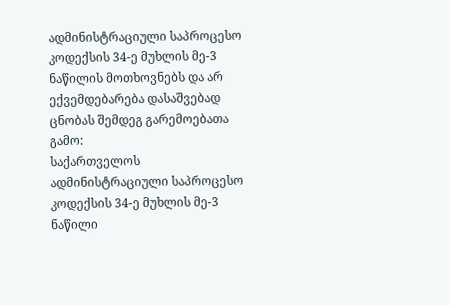ადმინისტრაციული საპროცესო კოდექსის 34-ე მუხლის მე-3 ნაწილის მოთხოვნებს და არ ექვემდებარება დასაშვებად ცნობას შემდეგ გარემოებათა გამო:
საქართველოს ადმინისტრაციული საპროცესო კოდექსის 34-ე მუხლის მე-3 ნაწილი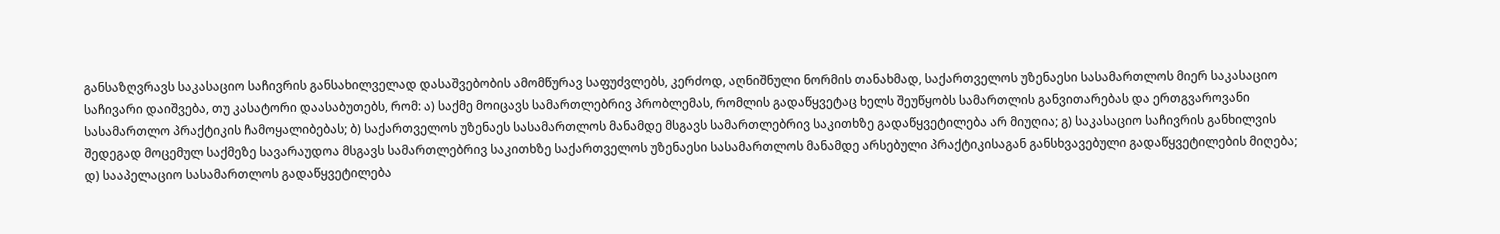განსაზღვრავს საკასაციო საჩივრის განსახილველად დასაშვებობის ამომწურავ საფუძვლებს, კერძოდ, აღნიშნული ნორმის თანახმად, საქართველოს უზენაესი სასამართლოს მიერ საკასაციო საჩივარი დაიშვება, თუ კასატორი დაასაბუთებს, რომ: ა) საქმე მოიცავს სამართლებრივ პრობლემას, რომლის გადაწყვეტაც ხელს შეუწყობს სამართლის განვითარებას და ერთგვაროვანი სასამართლო პრაქტიკის ჩამოყალიბებას; ბ) საქართველოს უზენაეს სასამართლოს მანამდე მსგავს სამართლებრივ საკითხზე გადაწყვეტილება არ მიუღია; გ) საკასაციო საჩივრის განხილვის შედეგად მოცემულ საქმეზე სავარაუდოა მსგავს სამართლებრივ საკითხზე საქართველოს უზენაესი სასამართლოს მანამდე არსებული პრაქტიკისაგან განსხვავებული გადაწყვეტილების მიღება; დ) სააპელაციო სასამართლოს გადაწყვეტილება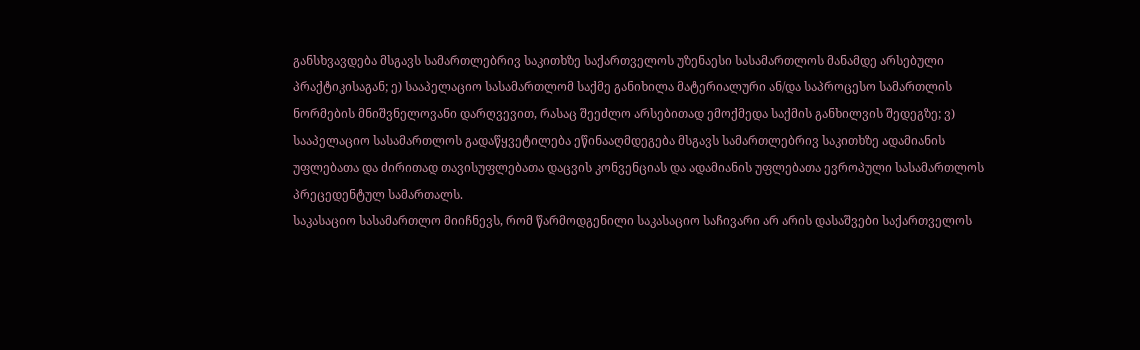განსხვავდება მსგავს სამართლებრივ საკითხზე საქართველოს უზენაესი სასამართლოს მანამდე არსებული პრაქტიკისაგან; ე) სააპელაციო სასამართლომ საქმე განიხილა მატერიალური ან/და საპროცესო სამართლის ნორმების მნიშვნელოვანი დარღვევით, რასაც შეეძლო არსებითად ემოქმედა საქმის განხილვის შედეგზე; ვ) სააპელაციო სასამართლოს გადაწყვეტილება ეწინააღმდეგება მსგავს სამართლებრივ საკითხზე ადამიანის უფლებათა და ძირითად თავისუფლებათა დაცვის კონვენციას და ადამიანის უფლებათა ევროპული სასამართლოს პრეცედენტულ სამართალს.
საკასაციო სასამართლო მიიჩნევს, რომ წარმოდგენილი საკასაციო საჩივარი არ არის დასაშვები საქართველოს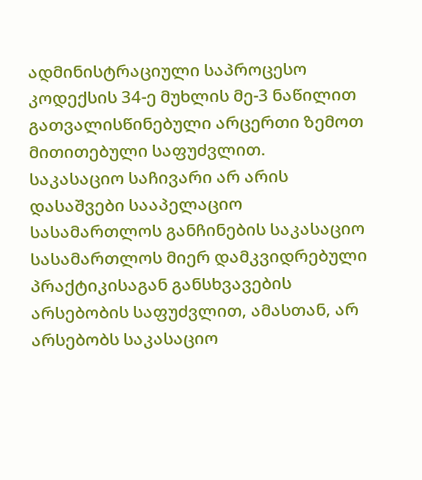ადმინისტრაციული საპროცესო კოდექსის 34-ე მუხლის მე-3 ნაწილით გათვალისწინებული არცერთი ზემოთ მითითებული საფუძვლით.
საკასაციო საჩივარი არ არის დასაშვები სააპელაციო სასამართლოს განჩინების საკასაციო სასამართლოს მიერ დამკვიდრებული პრაქტიკისაგან განსხვავების არსებობის საფუძვლით, ამასთან, არ არსებობს საკასაციო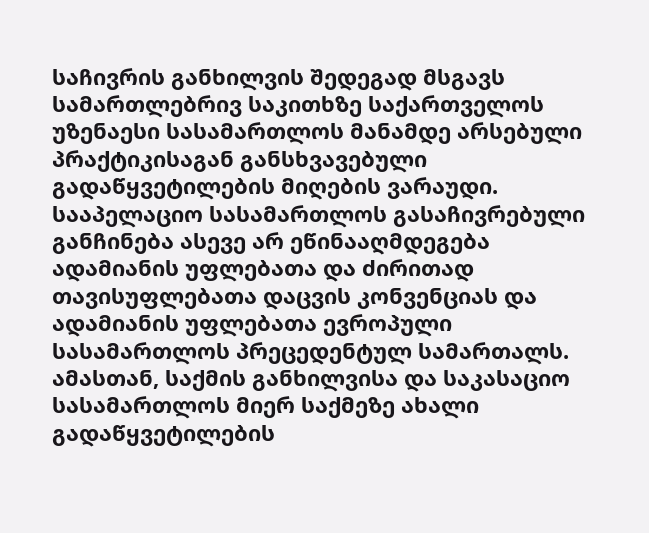საჩივრის განხილვის შედეგად მსგავს სამართლებრივ საკითხზე საქართველოს უზენაესი სასამართლოს მანამდე არსებული პრაქტიკისაგან განსხვავებული გადაწყვეტილების მიღების ვარაუდი. სააპელაციო სასამართლოს გასაჩივრებული განჩინება ასევე არ ეწინააღმდეგება ადამიანის უფლებათა და ძირითად თავისუფლებათა დაცვის კონვენციას და ადამიანის უფლებათა ევროპული სასამართლოს პრეცედენტულ სამართალს. ამასთან, საქმის განხილვისა და საკასაციო სასამართლოს მიერ საქმეზე ახალი გადაწყვეტილების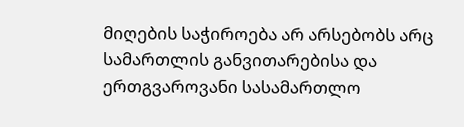მიღების საჭიროება არ არსებობს არც სამართლის განვითარებისა და ერთგვაროვანი სასამართლო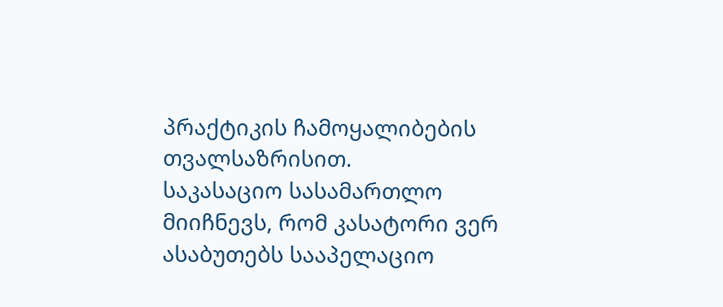პრაქტიკის ჩამოყალიბების თვალსაზრისით.
საკასაციო სასამართლო მიიჩნევს, რომ კასატორი ვერ ასაბუთებს სააპელაციო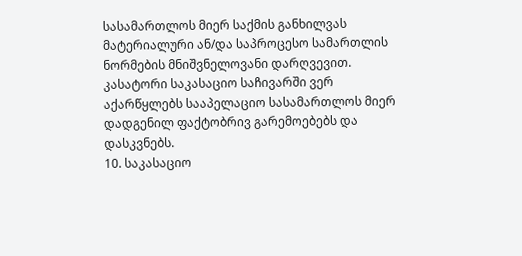სასამართლოს მიერ საქმის განხილვას მატერიალური ან/და საპროცესო სამართლის ნორმების მნიშვნელოვანი დარღვევით. კასატორი საკასაციო საჩივარში ვერ აქარწყლებს სააპელაციო სასამართლოს მიერ დადგენილ ფაქტობრივ გარემოებებს და დასკვნებს.
10. საკასაციო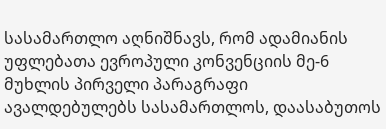სასამართლო აღნიშნავს, რომ ადამიანის უფლებათა ევროპული კონვენციის მე-6 მუხლის პირველი პარაგრაფი ავალდებულებს სასამართლოს, დაასაბუთოს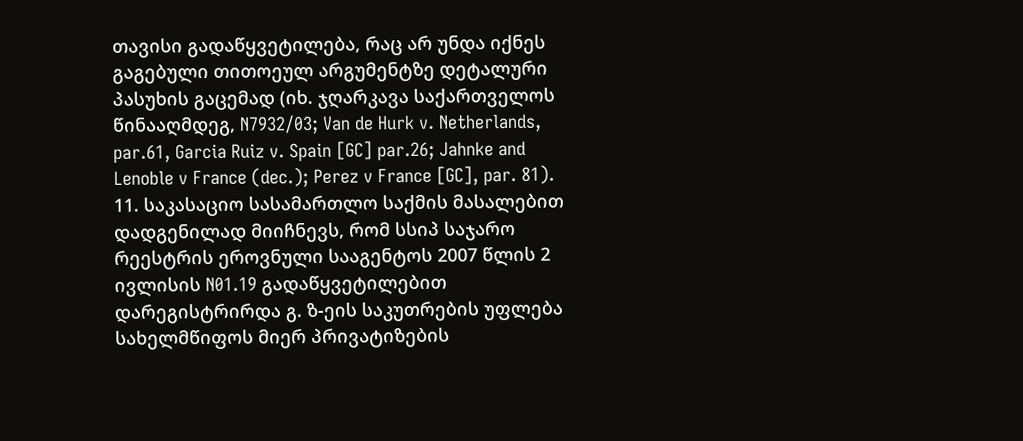თავისი გადაწყვეტილება, რაც არ უნდა იქნეს გაგებული თითოეულ არგუმენტზე დეტალური პასუხის გაცემად (იხ. ჯღარკავა საქართველოს წინააღმდეგ, N7932/03; Van de Hurk v. Netherlands, par.61, Garcia Ruiz v. Spain [GC] par.26; Jahnke and Lenoble v France (dec.); Perez v France [GC], par. 81).
11. საკასაციო სასამართლო საქმის მასალებით დადგენილად მიიჩნევს, რომ სსიპ საჯარო რეესტრის ეროვნული სააგენტოს 2007 წლის 2 ივლისის N01.19 გადაწყვეტილებით დარეგისტრირდა გ. ზ-ეის საკუთრების უფლება სახელმწიფოს მიერ პრივატიზების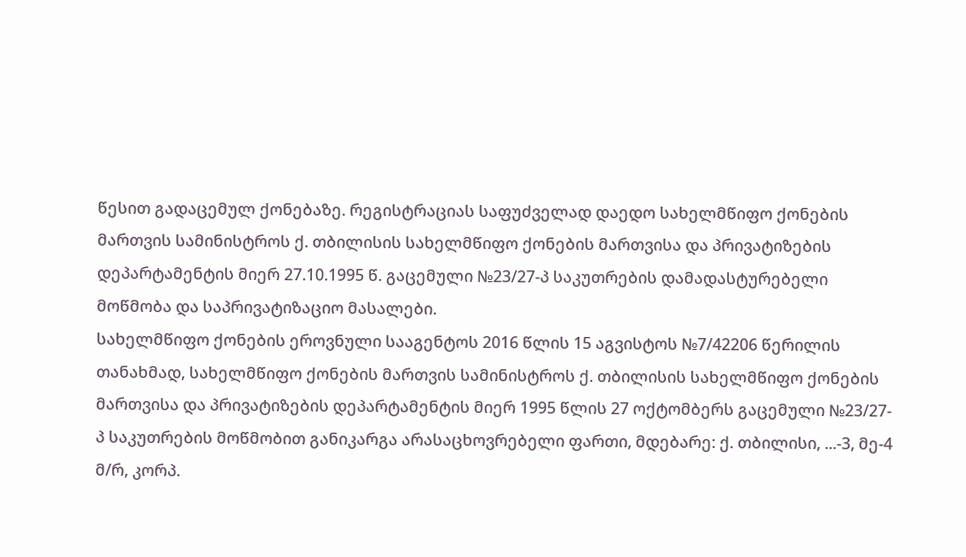წესით გადაცემულ ქონებაზე. რეგისტრაციას საფუძველად დაედო სახელმწიფო ქონების მართვის სამინისტროს ქ. თბილისის სახელმწიფო ქონების მართვისა და პრივატიზების დეპარტამენტის მიერ 27.10.1995 წ. გაცემული №23/27-პ საკუთრების დამადასტურებელი მოწმობა და საპრივატიზაციო მასალები.
სახელმწიფო ქონების ეროვნული სააგენტოს 2016 წლის 15 აგვისტოს №7/42206 წერილის თანახმად, სახელმწიფო ქონების მართვის სამინისტროს ქ. თბილისის სახელმწიფო ქონების მართვისა და პრივატიზების დეპარტამენტის მიერ 1995 წლის 27 ოქტომბერს გაცემული №23/27-პ საკუთრების მოწმობით განიკარგა არასაცხოვრებელი ფართი, მდებარე: ქ. თბილისი, ...-3, მე-4 მ/რ, კორპ.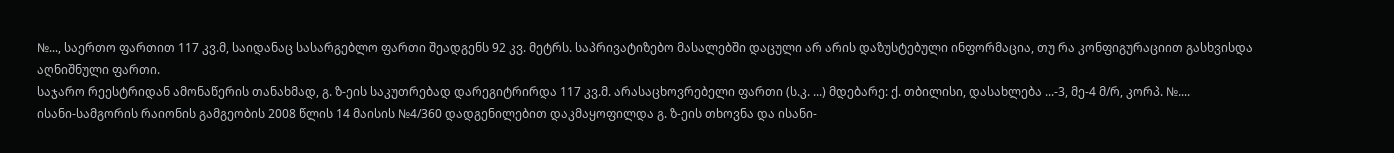№..., საერთო ფართით 117 კვ.მ, საიდანაც სასარგებლო ფართი შეადგენს 92 კვ. მეტრს. საპრივატიზებო მასალებში დაცული არ არის დაზუსტებული ინფორმაცია, თუ რა კონფიგურაციით გასხვისდა აღნიშნული ფართი.
საჯარო რეესტრიდან ამონაწერის თანახმად, გ. ზ-ეის საკუთრებად დარეგიტრირდა 117 კვ.მ. არასაცხოვრებელი ფართი (ს.კ. ...) მდებარე: ქ. თბილისი, დასახლება ...-3, მე-4 მ/რ, კორპ. №....
ისანი-სამგორის რაიონის გამგეობის 2008 წლის 14 მაისის №4/360 დადგენილებით დაკმაყოფილდა გ. ზ-ეის თხოვნა და ისანი-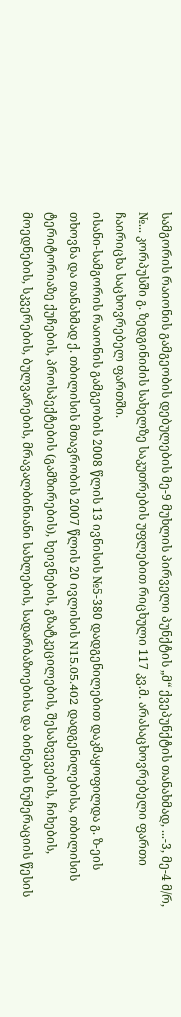სამგორის რაიონის გამგეობის დებულების მე-9 მუხლის პირველი პუნქტის „მ“ ქვეპუნქტის თანახმად, ...-3, მე-4 მ/რ, №... კორპუსში გ. ზედგინიძის სახელზე საკუთრების უფლებით რიცხული 117 კვ.მ. არასაცხოვრებელი ფართი ჩაირიცხა საცხოვრებელ ფართში.
ისანი-სამგორის რაიონის გამგეობის 2008 წლის 13 ივნისის №5-380 დადგენილებით დაკმაყოფილდა გ. ზ-ეის თხოვნა და თანახმად ქ. თბილისის მთავრობის 2007 წლის 20 ივლისის N15.05.402 დადგენილებისა, თბილისის ტერიტორიაზე ქუჩების, პროსპექტების (გამზირების), ხეივნების, გზატკეცილების, შესახვევების, ჩიხების, მოედნების, სკვერების, ბულვარების, მრავალბინიანი სახლების, სადარბაზოებისა და ბინების ნუმერაციის წესის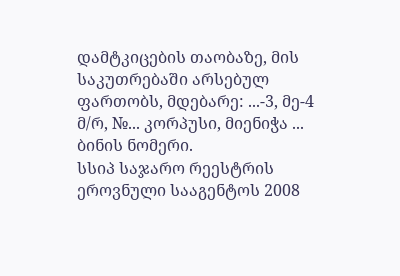დამტკიცების თაობაზე, მის საკუთრებაში არსებულ ფართობს, მდებარე: ...-3, მე-4 მ/რ, №... კორპუსი, მიენიჭა ... ბინის ნომერი.
სსიპ საჯარო რეესტრის ეროვნული სააგენტოს 2008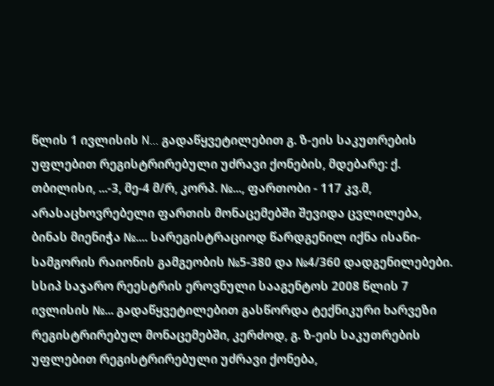წლის 1 ივლისის N... გადაწყვეტილებით გ. ზ-ეის საკუთრების უფლებით რეგისტრირებული უძრავი ქონების, მდებარე: ქ. თბილისი, ...-3, მე-4 მ/რ, კორპ. №..., ფართობი - 117 კვ.მ, არასაცხოვრებელი ფართის მონაცემებში შევიდა ცვლილება, ბინას მიენიჭა №.... სარეგისტრაციოდ წარდგენილ იქნა ისანი-სამგორის რაიონის გამგეობის №5-380 და №4/360 დადგენილებები.
სსიპ საჯარო რეესტრის ეროვნული სააგენტოს 2008 წლის 7 ივლისის №... გადაწყვეტილებით გასწორდა ტექნიკური ხარვეზი რეგისტრირებულ მონაცემებში, კერძოდ, გ. ზ-ეის საკუთრების უფლებით რეგისტრირებული უძრავი ქონება,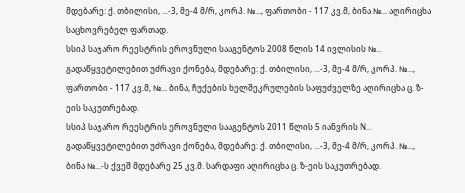მდებარე: ქ. თბილისი, ...-3, მე-4 მ/რ, კორპ. №..., ფართობი - 117 კვ.მ, ბინა №... აღირიცხა საცხოვრებელ ფართად.
სსიპ საჯარო რეესტრის ეროვნული სააგენტოს 2008 წლის 14 ივლისის №... გადაწყვეტილებით უძრავი ქონება, მდებარე: ქ. თბილისი, ...-3, მე-4 მ/რ, კორპ. №..., ფართობი - 117 კვ.მ, №... ბინა, ჩუქების ხელშეკრულების საფუძველზე აღირიცხა ც. ზ-ეის საკუთრებად.
სსიპ საჯარო რეესტრის ეროვნული სააგენტოს 2011 წლის 5 იანვრის N... გადაწყვეტილებით უძრავი ქონება, მდებარე: ქ. თბილისი, ...-3, მე-4 მ/რ, კორპ. №..., ბინა №...-ს ქვეშ მდებარე 25 კვ.მ. სარდაფი აღირიცხა ც. ზ-ეის საკუთრებად.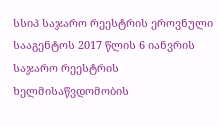სსიპ საჯარო რეესტრის ეროვნული სააგენტოს 2017 წლის 6 იანვრის საჯარო რეესტრის ხელმისაწვდომობის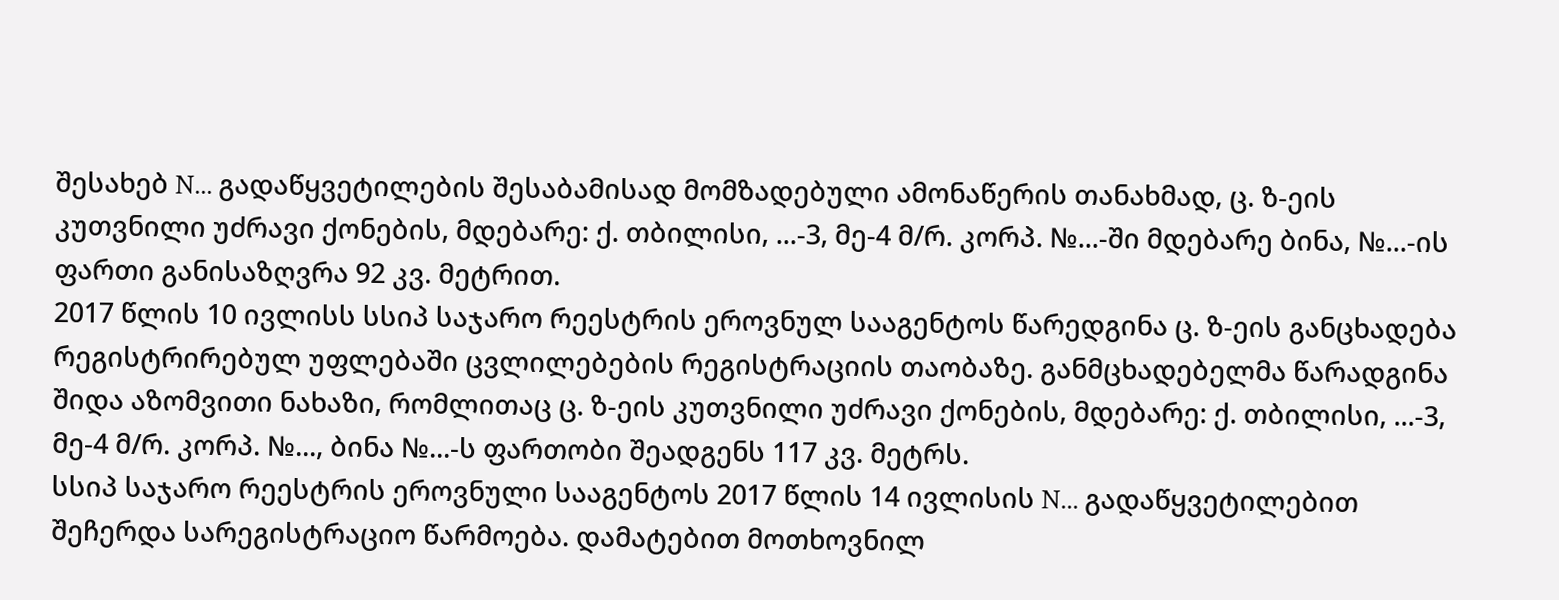შესახებ N... გადაწყვეტილების შესაბამისად მომზადებული ამონაწერის თანახმად, ც. ზ-ეის კუთვნილი უძრავი ქონების, მდებარე: ქ. თბილისი, ...-3, მე-4 მ/რ. კორპ. №...-ში მდებარე ბინა, №...-ის ფართი განისაზღვრა 92 კვ. მეტრით.
2017 წლის 10 ივლისს სსიპ საჯარო რეესტრის ეროვნულ სააგენტოს წარედგინა ც. ზ-ეის განცხადება რეგისტრირებულ უფლებაში ცვლილებების რეგისტრაციის თაობაზე. განმცხადებელმა წარადგინა შიდა აზომვითი ნახაზი, რომლითაც ც. ზ-ეის კუთვნილი უძრავი ქონების, მდებარე: ქ. თბილისი, ...-3, მე-4 მ/რ. კორპ. №..., ბინა №...-ს ფართობი შეადგენს 117 კვ. მეტრს.
სსიპ საჯარო რეესტრის ეროვნული სააგენტოს 2017 წლის 14 ივლისის N... გადაწყვეტილებით შეჩერდა სარეგისტრაციო წარმოება. დამატებით მოთხოვნილ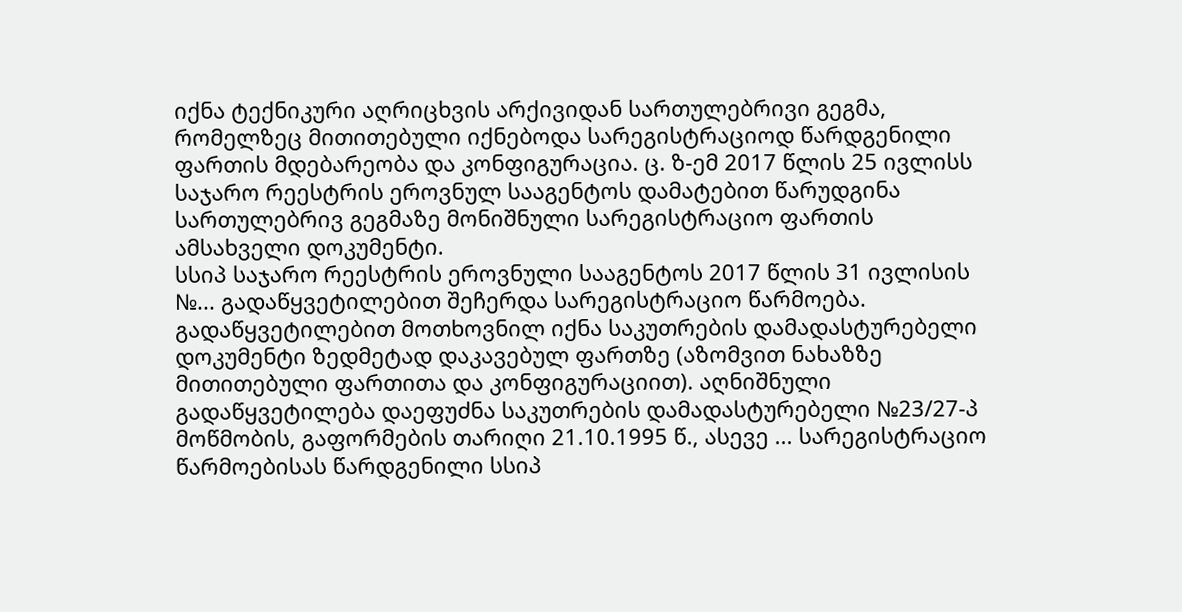იქნა ტექნიკური აღრიცხვის არქივიდან სართულებრივი გეგმა, რომელზეც მითითებული იქნებოდა სარეგისტრაციოდ წარდგენილი ფართის მდებარეობა და კონფიგურაცია. ც. ზ-ემ 2017 წლის 25 ივლისს საჯარო რეესტრის ეროვნულ სააგენტოს დამატებით წარუდგინა სართულებრივ გეგმაზე მონიშნული სარეგისტრაციო ფართის ამსახველი დოკუმენტი.
სსიპ საჯარო რეესტრის ეროვნული სააგენტოს 2017 წლის 31 ივლისის №... გადაწყვეტილებით შეჩერდა სარეგისტრაციო წარმოება. გადაწყვეტილებით მოთხოვნილ იქნა საკუთრების დამადასტურებელი დოკუმენტი ზედმეტად დაკავებულ ფართზე (აზომვით ნახაზზე მითითებული ფართითა და კონფიგურაციით). აღნიშნული გადაწყვეტილება დაეფუძნა საკუთრების დამადასტურებელი №23/27-პ მოწმობის, გაფორმების თარიღი 21.10.1995 წ., ასევე ... სარეგისტრაციო წარმოებისას წარდგენილი სსიპ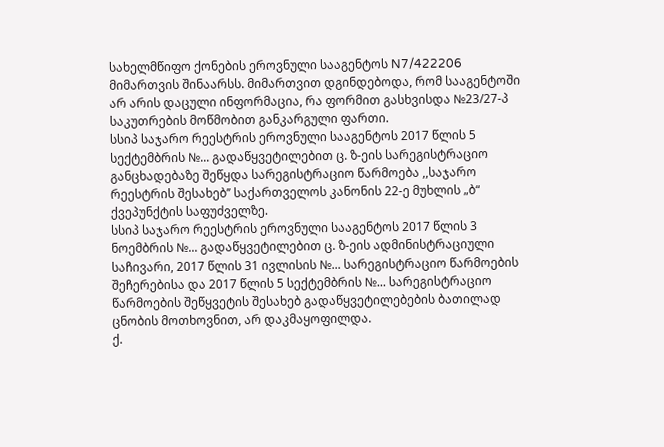სახელმწიფო ქონების ეროვნული სააგენტოს N7/422206 მიმართვის შინაარსს. მიმართვით დგინდებოდა, რომ სააგენტოში არ არის დაცული ინფორმაცია, რა ფორმით გასხვისდა №23/27-პ საკუთრების მოწმობით განკარგული ფართი.
სსიპ საჯარო რეესტრის ეროვნული სააგენტოს 2017 წლის 5 სექტემბრის №... გადაწყვეტილებით ც. ზ-ეის სარეგისტრაციო განცხადებაზე შეწყდა სარეგისტრაციო წარმოება ,,საჯარო რეესტრის შესახებ’’ საქართველოს კანონის 22-ე მუხლის „ბ“ ქვეპუნქტის საფუძველზე.
სსიპ საჯარო რეესტრის ეროვნული სააგენტოს 2017 წლის 3 ნოემბრის №... გადაწყვეტილებით ც. ზ-ეის ადმინისტრაციული საჩივარი, 2017 წლის 31 ივლისის №... სარეგისტრაციო წარმოების შეჩერებისა და 2017 წლის 5 სექტემბრის №... სარეგისტრაციო წარმოების შეწყვეტის შესახებ გადაწყვეტილებების ბათილად ცნობის მოთხოვნით, არ დაკმაყოფილდა.
ქ.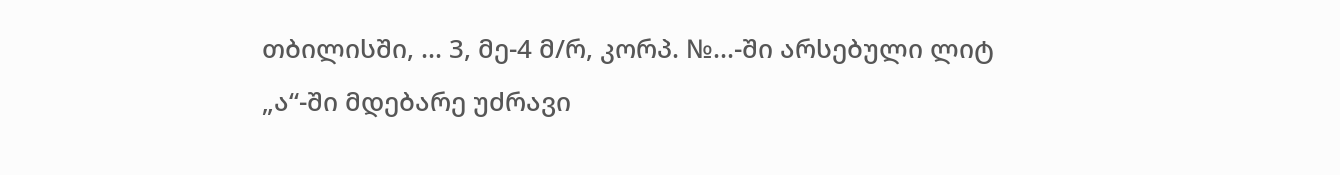თბილისში, ... 3, მე-4 მ/რ, კორპ. №...-ში არსებული ლიტ „ა“-ში მდებარე უძრავი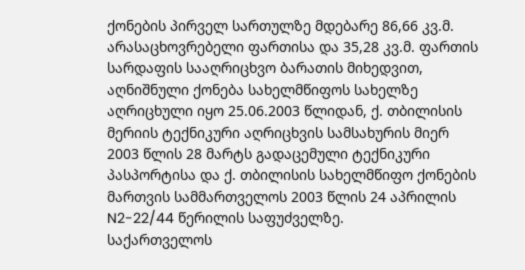ქონების პირველ სართულზე მდებარე 86,66 კვ.მ. არასაცხოვრებელი ფართისა და 35,28 კვ.მ. ფართის სარდაფის სააღრიცხვო ბარათის მიხედვით, აღნიშნული ქონება სახელმწიფოს სახელზე აღრიცხული იყო 25.06.2003 წლიდან, ქ. თბილისის მერიის ტექნიკური აღრიცხვის სამსახურის მიერ 2003 წლის 28 მარტს გადაცემული ტექნიკური პასპორტისა და ქ. თბილისის სახელმწიფო ქონების მართვის სამმართველოს 2003 წლის 24 აპრილის N2-22/44 წერილის საფუძველზე.
საქართველოს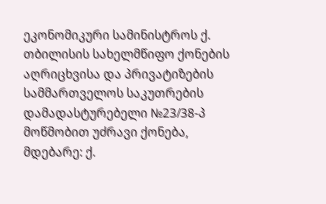ეკონომიკური სამინისტროს ქ. თბილისის სახელმწიფო ქონების აღრიცხვისა და პრივატიზების სამმართველოს საკუთრების დამადასტურებელი №23/38-პ მოწმობით უძრავი ქონება, მდებარე: ქ.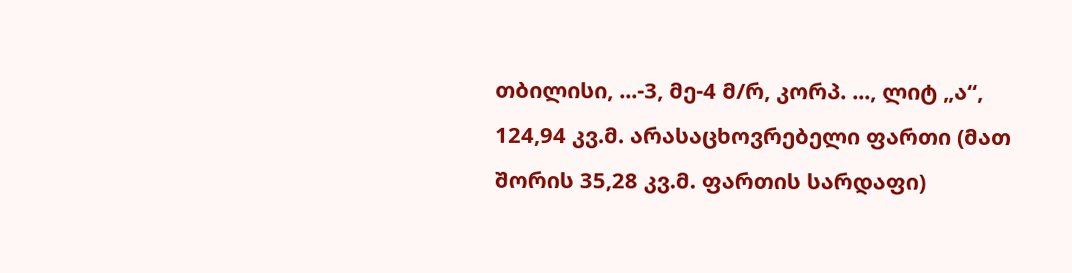თბილისი, ...-3, მე-4 მ/რ, კორპ. ..., ლიტ „ა“, 124,94 კვ.მ. არასაცხოვრებელი ფართი (მათ შორის 35,28 კვ.მ. ფართის სარდაფი)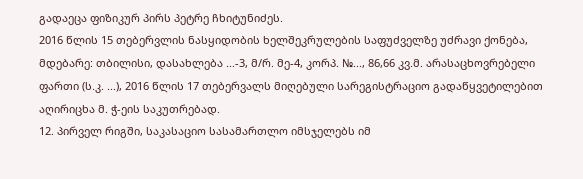გადაეცა ფიზიკურ პირს პეტრე ჩხიტუნიძეს.
2016 წლის 15 თებერვლის ნასყიდობის ხელშეკრულების საფუძველზე უძრავი ქონება, მდებარე: თბილისი, დასახლება ...-3, მ/რ. მე-4, კორპ. №..., 86,66 კვ.მ. არასაცხოვრებელი ფართი (ს.კ. ...), 2016 წლის 17 თებერვალს მიღებული სარეგისტრაციო გადაწყვეტილებით აღირიცხა მ. ჭ-ეის საკუთრებად.
12. პირველ რიგში, საკასაციო სასამართლო იმსჯელებს იმ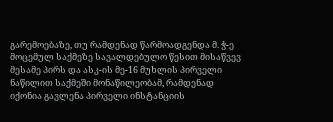გარემოებაზე, თუ რამდენად წარმოადგენდა მ. ჭ-ე მოცემულ საქმეზე სავალდებულო წესით მისაწვევ მესამე პირს და ასკ-ის მე-16 მუხლის პირველი ნაწილით საქმეში მონაწილეობამ, რამდენად იქონია გავლენა პირველი ინსტანციის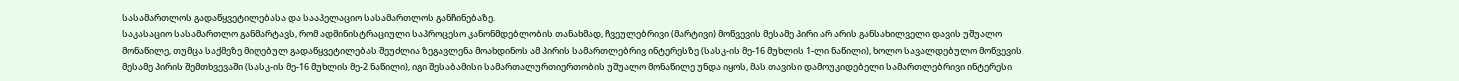სასამართლოს გადაწყვეტილებასა და სააპელაციო სასამართლოს განჩინებაზე.
საკასაციო სასამართლო განმარტავს, რომ ადმინისტრაციული საპროცესო კანონმდებლობის თანახმად, ჩვეულებრივი (მარტივი) მოწვევის მესამე პირი არ არის განსახილველი დავის უშუალო მონაწილე, თუმცა საქმეზე მიღებულ გადაწყვეტილებას შეუძლია ზეგავლენა მოახდინოს ამ პირის სამართლებრივ ინტერესზე (სასკ-ის მე-16 მუხლის 1-ლი ნაწილი), ხოლო სავალდებულო მოწვევის მესამე პირის შემთხვევაში (სასკ-ის მე-16 მუხლის მე-2 ნაწილი), იგი შესაბამისი სამართალურთიერთობის უშუალო მონაწილე უნდა იყოს, მას თავისი დამოუკიდებელი სამართლებრივი ინტერესი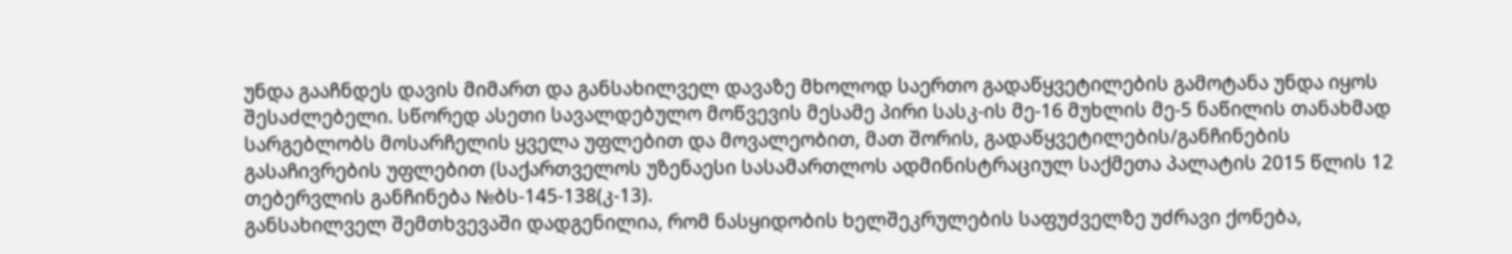უნდა გააჩნდეს დავის მიმართ და განსახილველ დავაზე მხოლოდ საერთო გადაწყვეტილების გამოტანა უნდა იყოს შესაძლებელი. სწორედ ასეთი სავალდებულო მოწვევის მესამე პირი სასკ-ის მე-16 მუხლის მე-5 ნაწილის თანახმად სარგებლობს მოსარჩელის ყველა უფლებით და მოვალეობით, მათ შორის, გადაწყვეტილების/განჩინების გასაჩივრების უფლებით (საქართველოს უზენაესი სასამართლოს ადმინისტრაციულ საქმეთა პალატის 2015 წლის 12 თებერვლის განჩინება №ბს-145-138(კ-13).
განსახილველ შემთხვევაში დადგენილია, რომ ნასყიდობის ხელშეკრულების საფუძველზე უძრავი ქონება,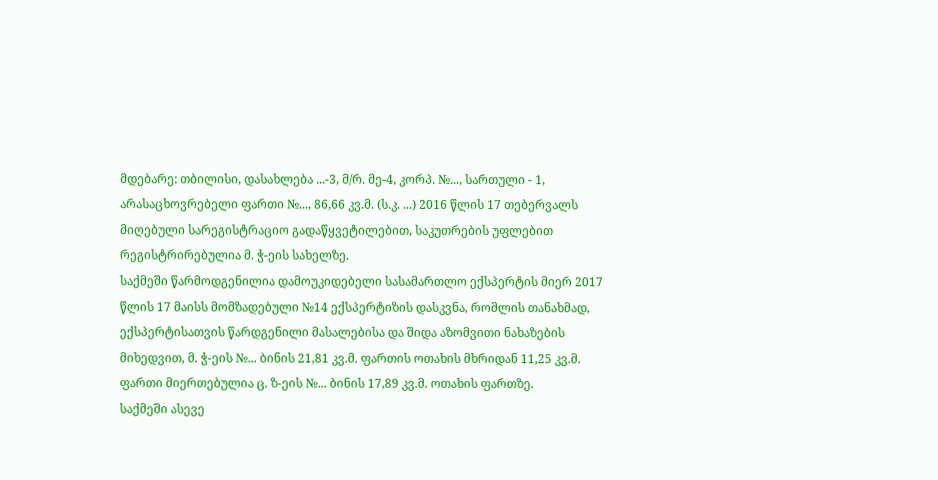მდებარე: თბილისი, დასახლება ...-3, მ/რ. მე-4, კორპ. №..., სართული - 1, არასაცხოვრებელი ფართი №..., 86,66 კვ.მ. (ს.კ. ...) 2016 წლის 17 თებერვალს მიღებული სარეგისტრაციო გადაწყვეტილებით, საკუთრების უფლებით რეგისტრირებულია მ. ჭ-ეის სახელზე.
საქმეში წარმოდგენილია დამოუკიდებელი სასამართლო ექსპერტის მიერ 2017 წლის 17 მაისს მომზადებული №14 ექსპერტიზის დასკვნა, რომლის თანახმად, ექსპერტისათვის წარდგენილი მასალებისა და შიდა აზომვითი ნახაზების მიხედვით, მ. ჭ-ეის №... ბინის 21,81 კვ.მ. ფართის ოთახის მხრიდან 11,25 კვ.მ. ფართი მიერთებულია ც. ზ-ეის №... ბინის 17,89 კვ.მ. ოთახის ფართზე.
საქმეში ასევე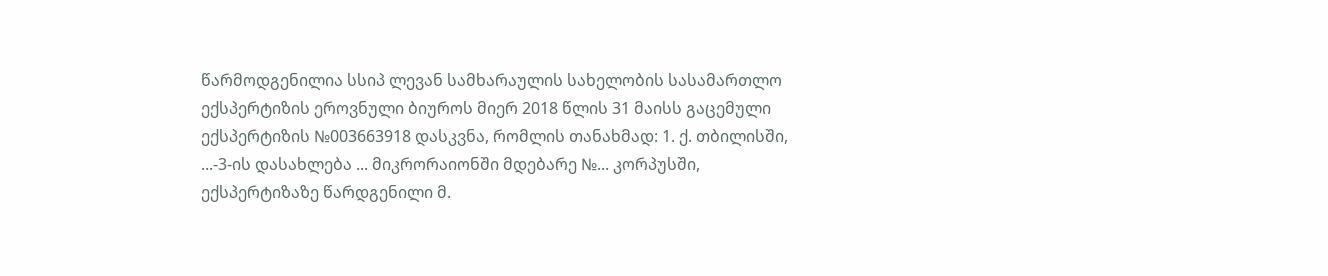წარმოდგენილია სსიპ ლევან სამხარაულის სახელობის სასამართლო ექსპერტიზის ეროვნული ბიუროს მიერ 2018 წლის 31 მაისს გაცემული ექსპერტიზის №003663918 დასკვნა, რომლის თანახმად: 1. ქ. თბილისში, ...-3-ის დასახლება ... მიკრორაიონში მდებარე №... კორპუსში, ექსპერტიზაზე წარდგენილი მ.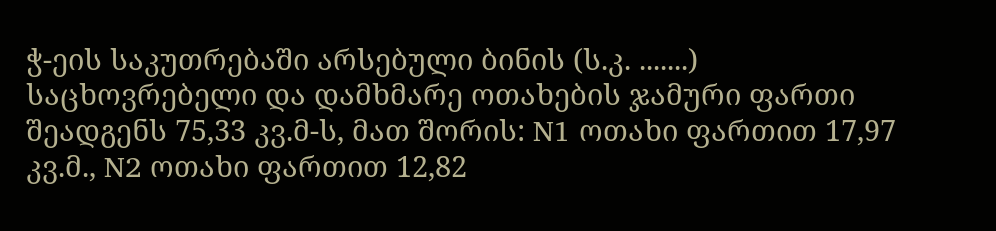ჭ-ეის საკუთრებაში არსებული ბინის (ს.კ. .......) საცხოვრებელი და დამხმარე ოთახების ჯამური ფართი შეადგენს 75,33 კვ.მ-ს, მათ შორის: N1 ოთახი ფართით 17,97 კვ.მ., N2 ოთახი ფართით 12,82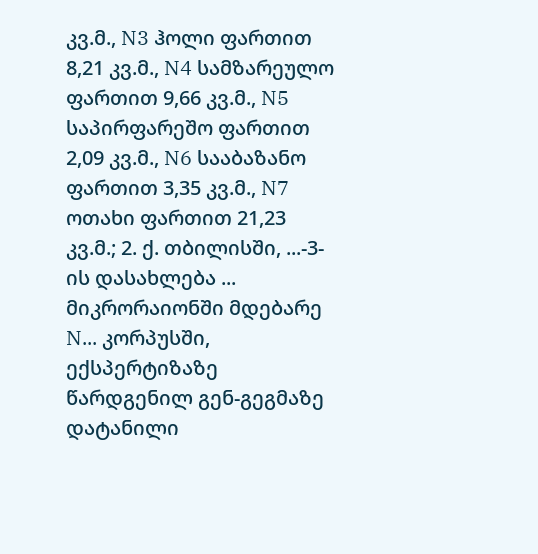კვ.მ., N3 ჰოლი ფართით 8,21 კვ.მ., N4 სამზარეულო ფართით 9,66 კვ.მ., N5 საპირფარეშო ფართით 2,09 კვ.მ., N6 სააბაზანო ფართით 3,35 კვ.მ., N7 ოთახი ფართით 21,23 კვ.მ.; 2. ქ. თბილისში, ...-3-ის დასახლება ... მიკრორაიონში მდებარე N... კორპუსში, ექსპერტიზაზე წარდგენილ გენ-გეგმაზე დატანილი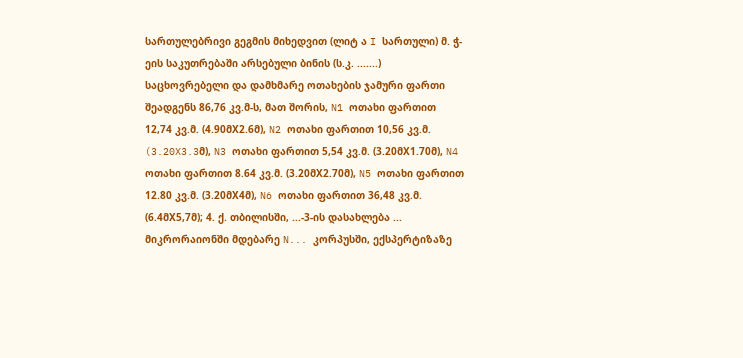სართულებრივი გეგმის მიხედვით (ლიტ ა I სართული) მ. ჭ-ეის საკუთრებაში არსებული ბინის (ს.კ. .......) საცხოვრებელი და დამხმარე ოთახების ჯამური ფართი შეადგენს 86,76 კვ.მ-ს, მათ შორის, N1 ოთახი ფართით 12,74 კვ.მ. (4.90მX2.6მ), N2 ოთახი ფართით 10,56 კვ.მ. (3.20X3.3მ), N3 ოთახი ფართით 5,54 კვ.მ. (3.20მX1.70მ), N4 ოთახი ფართით 8.64 კვ.მ. (3.20მX2.70მ), N5 ოთახი ფართით 12.80 კვ.მ. (3.20მX4მ), N6 ოთახი ფართით 36,48 კვ.მ. (6.4მX5,7მ); 4. ქ. თბილისში, ...-3-ის დასახლება ... მიკრორაიონში მდებარე N... კორპუსში, ექსპერტიზაზე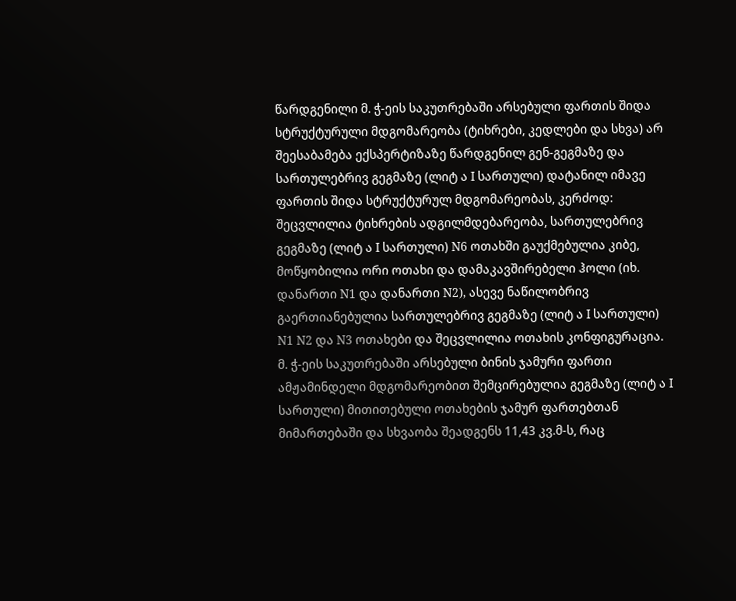წარდგენილი მ. ჭ-ეის საკუთრებაში არსებული ფართის შიდა სტრუქტურული მდგომარეობა (ტიხრები, კედლები და სხვა) არ შეესაბამება ექსპერტიზაზე წარდგენილ გენ-გეგმაზე და სართულებრივ გეგმაზე (ლიტ ა I სართული) დატანილ იმავე ფართის შიდა სტრუქტურულ მდგომარეობას, კერძოდ: შეცვლილია ტიხრების ადგილმდებარეობა, სართულებრივ გეგმაზე (ლიტ ა I სართული) N6 ოთახში გაუქმებულია კიბე, მოწყობილია ორი ოთახი და დამაკავშირებელი ჰოლი (იხ. დანართი N1 და დანართი N2), ასევე ნაწილობრივ გაერთიანებულია სართულებრივ გეგმაზე (ლიტ ა I სართული) N1 N2 და N3 ოთახები და შეცვლილია ოთახის კონფიგურაცია. მ. ჭ-ეის საკუთრებაში არსებული ბინის ჯამური ფართი ამჟამინდელი მდგომარეობით შემცირებულია გეგმაზე (ლიტ ა I სართული) მითითებული ოთახების ჯამურ ფართებთან მიმართებაში და სხვაობა შეადგენს 11,43 კვ.მ-ს, რაც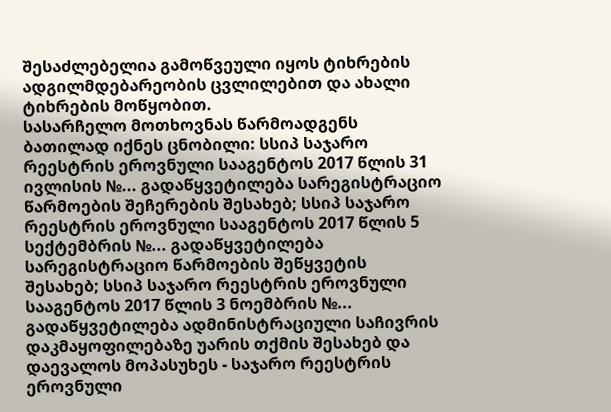შესაძლებელია გამოწვეული იყოს ტიხრების ადგილმდებარეობის ცვლილებით და ახალი ტიხრების მოწყობით.
სასარჩელო მოთხოვნას წარმოადგენს ბათილად იქნეს ცნობილი: სსიპ საჯარო რეესტრის ეროვნული სააგენტოს 2017 წლის 31 ივლისის №... გადაწყვეტილება სარეგისტრაციო წარმოების შეჩერების შესახებ; სსიპ საჯარო რეესტრის ეროვნული სააგენტოს 2017 წლის 5 სექტემბრის №... გადაწყვეტილება სარეგისტრაციო წარმოების შეწყვეტის შესახებ; სსიპ საჯარო რეესტრის ეროვნული სააგენტოს 2017 წლის 3 ნოემბრის №... გადაწყვეტილება ადმინისტრაციული საჩივრის დაკმაყოფილებაზე უარის თქმის შესახებ და დაევალოს მოპასუხეს - საჯარო რეესტრის ეროვნული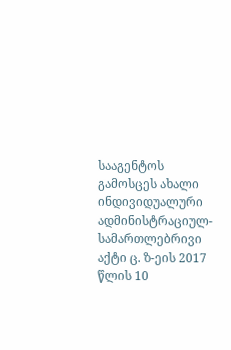სააგენტოს გამოსცეს ახალი ინდივიდუალური ადმინისტრაციულ-სამართლებრივი აქტი ც. ზ-ეის 2017 წლის 10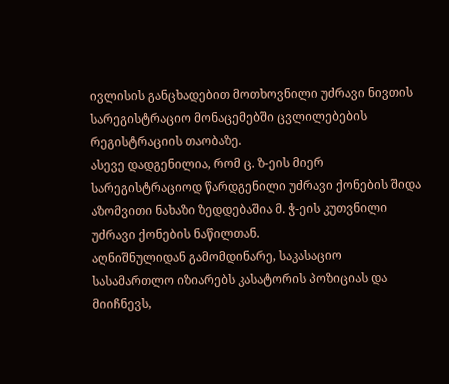ივლისის განცხადებით მოთხოვნილი უძრავი ნივთის სარეგისტრაციო მონაცემებში ცვლილებების რეგისტრაციის თაობაზე.
ასევე დადგენილია, რომ ც. ზ-ეის მიერ სარეგისტრაციოდ წარდგენილი უძრავი ქონების შიდა აზომვითი ნახაზი ზედდებაშია მ. ჭ-ეის კუთვნილი უძრავი ქონების ნაწილთან.
აღნიშნულიდან გამომდინარე, საკასაციო სასამართლო იზიარებს კასატორის პოზიციას და მიიჩნევს,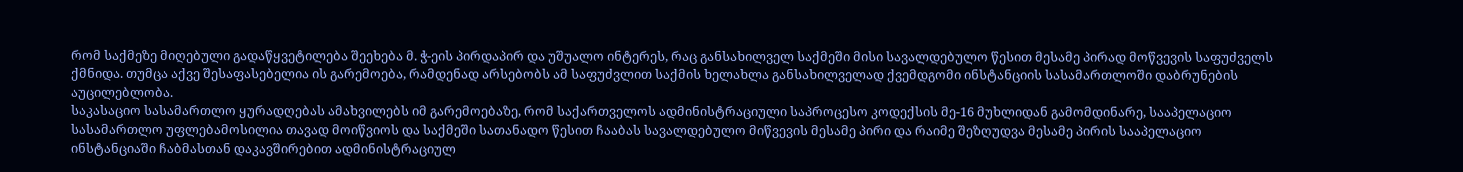რომ საქმეზე მიღებული გადაწყვეტილება შეეხება მ. ჭ-ეის პირდაპირ და უშუალო ინტერეს, რაც განსახილველ საქმეში მისი სავალდებულო წესით მესამე პირად მოწვევის საფუძველს ქმნიდა. თუმცა აქვე შესაფასებელია ის გარემოება, რამდენად არსებობს ამ საფუძვლით საქმის ხელახლა განსახილველად ქვემდგომი ინსტანციის სასამართლოში დაბრუნების აუცილებლობა.
საკასაციო სასამართლო ყურადღებას ამახვილებს იმ გარემოებაზე, რომ საქართველოს ადმინისტრაციული საპროცესო კოდექსის მე-16 მუხლიდან გამომდინარე, სააპელაციო სასამართლო უფლებამოსილია თავად მოიწვიოს და საქმეში სათანადო წესით ჩააბას სავალდებულო მიწვევის მესამე პირი და რაიმე შეზღუდვა მესამე პირის სააპელაციო ინსტანციაში ჩაბმასთან დაკავშირებით ადმინისტრაციულ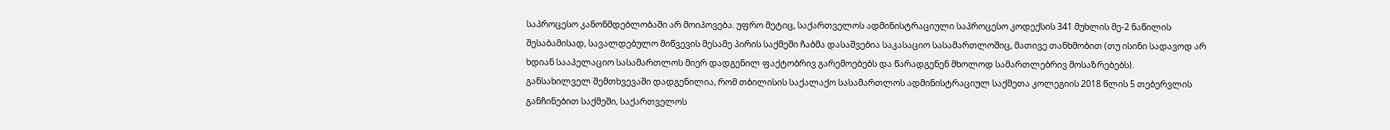საპროცესო კანონმდებლობაში არ მოიპოვება. უფრო მეტიც, საქართველოს ადმინისტრაციული საპროცესო კოდექსის 341 მუხლის მე-2 ნაწილის შესაბამისად, სავალდებულო მიწვევის მესამე პირის საქმეში ჩაბმა დასაშვებია საკასაციო სასამართლოშიც, მათივე თანხმობით (თუ ისინი სადავოდ არ ხდიან სააპელაციო სასამართლოს მიერ დადგენილ ფაქტობრივ გარემოებებს და წარადგენენ მხოლოდ სამართლებრივ მოსაზრებებს).
განსახილველ შემთხვევაში დადგენილია, რომ თბილისის საქალაქო სასამართლოს ადმინისტრაციულ საქმეთა კოლეგიის 2018 წლის 5 თებერვლის განჩინებით საქმეში, საქართველოს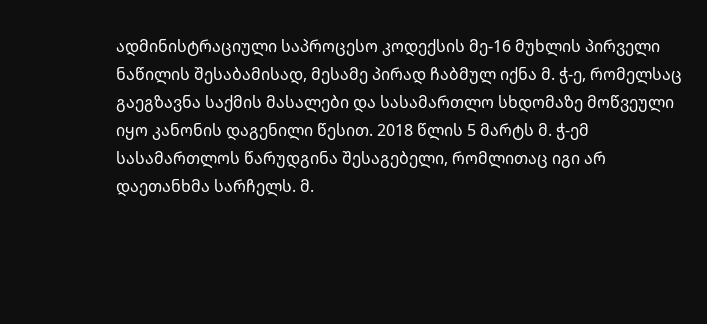ადმინისტრაციული საპროცესო კოდექსის მე-16 მუხლის პირველი ნაწილის შესაბამისად, მესამე პირად ჩაბმულ იქნა მ. ჭ-ე, რომელსაც გაეგზავნა საქმის მასალები და სასამართლო სხდომაზე მოწვეული იყო კანონის დაგენილი წესით. 2018 წლის 5 მარტს მ. ჭ-ემ სასამართლოს წარუდგინა შესაგებელი, რომლითაც იგი არ დაეთანხმა სარჩელს. მ.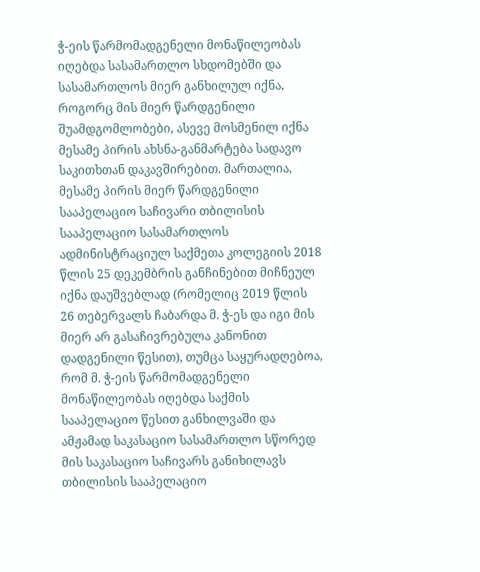ჭ-ეის წარმომადგენელი მონაწილეობას იღებდა სასამართლო სხდომებში და სასამართლოს მიერ განხილულ იქნა, როგორც მის მიერ წარდგენილი შუამდგომლობები, ასევე მოსმენილ იქნა მესამე პირის ახსნა-განმარტება სადავო საკითხთან დაკავშირებით. მართალია, მესამე პირის მიერ წარდგენილი სააპელაციო საჩივარი თბილისის სააპელაციო სასამართლოს ადმინისტრაციულ საქმეთა კოლეგიის 2018 წლის 25 დეკემბრის განჩინებით მიჩნეულ იქნა დაუშვებლად (რომელიც 2019 წლის 26 თებერვალს ჩაბარდა მ. ჭ-ეს და იგი მის მიერ არ გასაჩივრებულა კანონით დადგენილი წესით), თუმცა საყურადღებოა, რომ მ. ჭ-ეის წარმომადგენელი მონაწილეობას იღებდა საქმის სააპელაციო წესით განხილვაში და ამჟამად საკასაციო სასამართლო სწორედ მის საკასაციო საჩივარს განიხილავს თბილისის სააპელაციო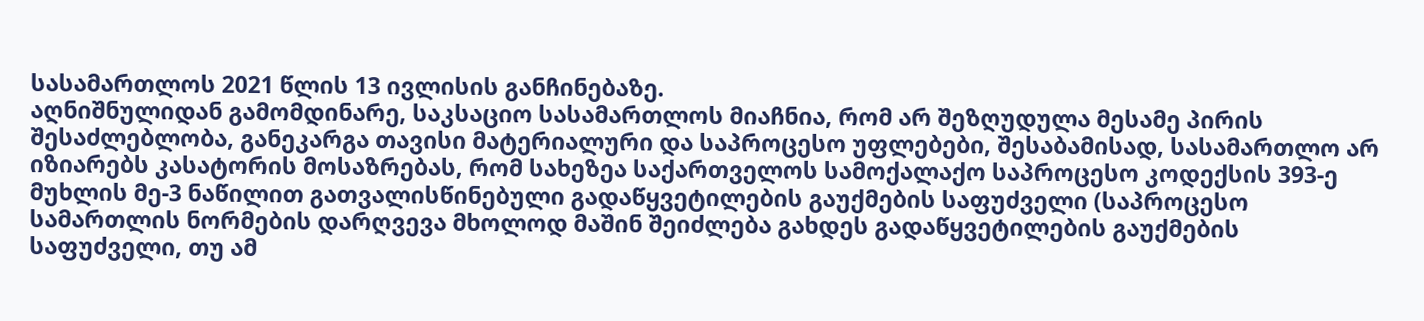სასამართლოს 2021 წლის 13 ივლისის განჩინებაზე.
აღნიშნულიდან გამომდინარე, საკსაციო სასამართლოს მიაჩნია, რომ არ შეზღუდულა მესამე პირის შესაძლებლობა, განეკარგა თავისი მატერიალური და საპროცესო უფლებები, შესაბამისად, სასამართლო არ იზიარებს კასატორის მოსაზრებას, რომ სახეზეა საქართველოს სამოქალაქო საპროცესო კოდექსის 393-ე მუხლის მე-3 ნაწილით გათვალისწინებული გადაწყვეტილების გაუქმების საფუძველი (საპროცესო სამართლის ნორმების დარღვევა მხოლოდ მაშინ შეიძლება გახდეს გადაწყვეტილების გაუქმების საფუძველი, თუ ამ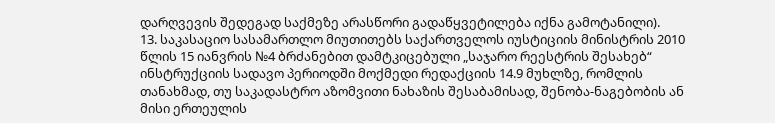დარღვევის შედეგად საქმეზე არასწორი გადაწყვეტილება იქნა გამოტანილი).
13. საკასაციო სასამართლო მიუთითებს საქართველოს იუსტიციის მინისტრის 2010 წლის 15 იანვრის №4 ბრძანებით დამტკიცებული „საჯარო რეესტრის შესახებ“ ინსტრუქციის სადავო პერიოდში მოქმედი რედაქციის 14.9 მუხლზე, რომლის თანახმად, თუ საკადასტრო აზომვითი ნახაზის შესაბამისად, შენობა-ნაგებობის ან მისი ერთეულის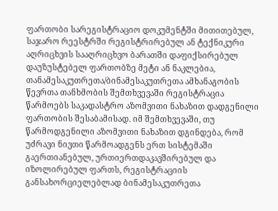ფართობი სარეგისტრაციო დოკუმენტში მითითებულ, საჯარო რეესტრში რეგისტრირებულ ან ტექნიკური აღრიცხვის სააღრიცხვო ბარათში დაფიქსირებულ დაუზუსტებელ ფართობზე მეტი ან ნაკლებია, თანამესაკუთრეთა/ბინამესაკუთრეთა ამხანაგობის წევრთა თანხმობის შემთხვევაში რეგისტრაცია წარმოებს საკადასტრო აზომვითი ნახაზით დადგენილი ფართობის შესაბამისად. იმ შემთხვევაში, თუ წარმოდგენილი აზომვითი ნახაზით დგინდება, რომ უძრავი ნივთი წარმოადგენს ერთ სისტემაში გაერთიანებულ, ურთიერთდაკავშირებულ და იზოლირებულ ფართს, რეგისტრაციის განსახორციელებლად ბინამესაკუთრეთა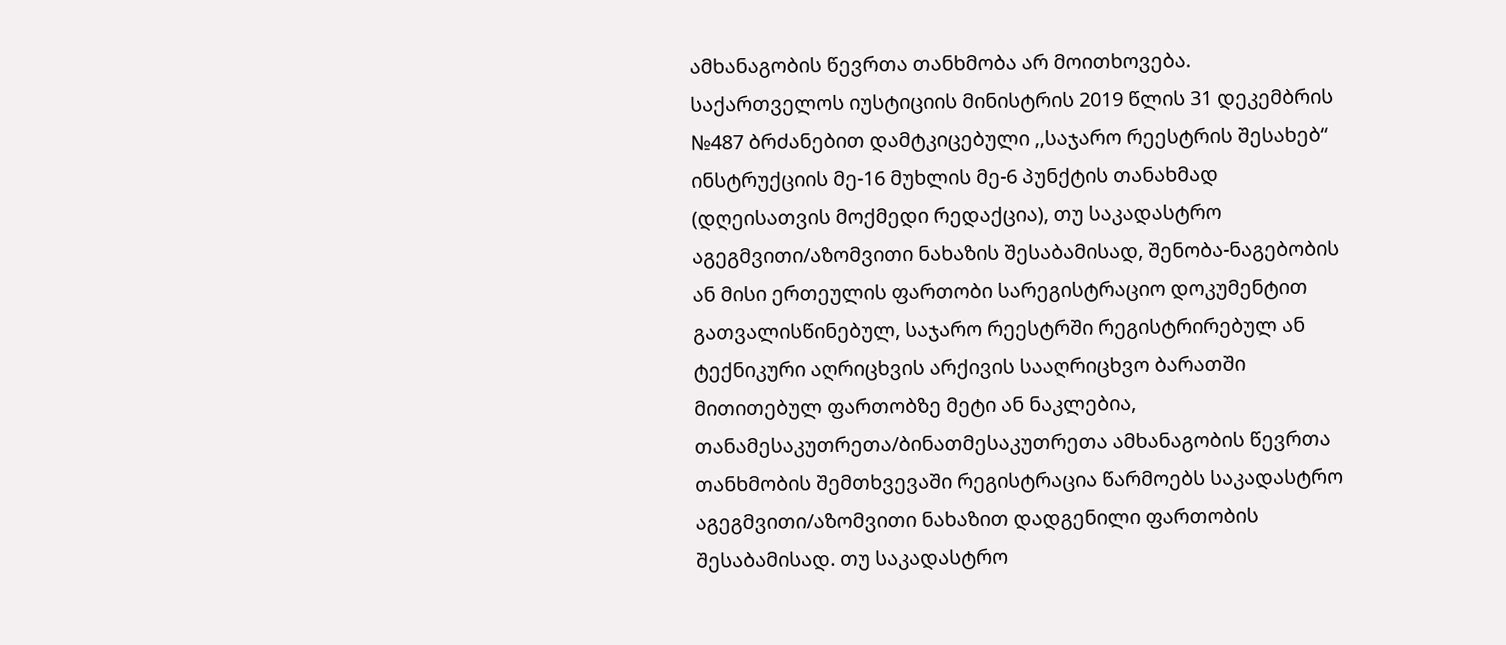ამხანაგობის წევრთა თანხმობა არ მოითხოვება.
საქართველოს იუსტიციის მინისტრის 2019 წლის 31 დეკემბრის №487 ბრძანებით დამტკიცებული ,,საჯარო რეესტრის შესახებ“ ინსტრუქციის მე-16 მუხლის მე-6 პუნქტის თანახმად (დღეისათვის მოქმედი რედაქცია), თუ საკადასტრო აგეგმვითი/აზომვითი ნახაზის შესაბამისად, შენობა-ნაგებობის ან მისი ერთეულის ფართობი სარეგისტრაციო დოკუმენტით გათვალისწინებულ, საჯარო რეესტრში რეგისტრირებულ ან ტექნიკური აღრიცხვის არქივის სააღრიცხვო ბარათში მითითებულ ფართობზე მეტი ან ნაკლებია, თანამესაკუთრეთა/ბინათმესაკუთრეთა ამხანაგობის წევრთა თანხმობის შემთხვევაში რეგისტრაცია წარმოებს საკადასტრო აგეგმვითი/აზომვითი ნახაზით დადგენილი ფართობის შესაბამისად. თუ საკადასტრო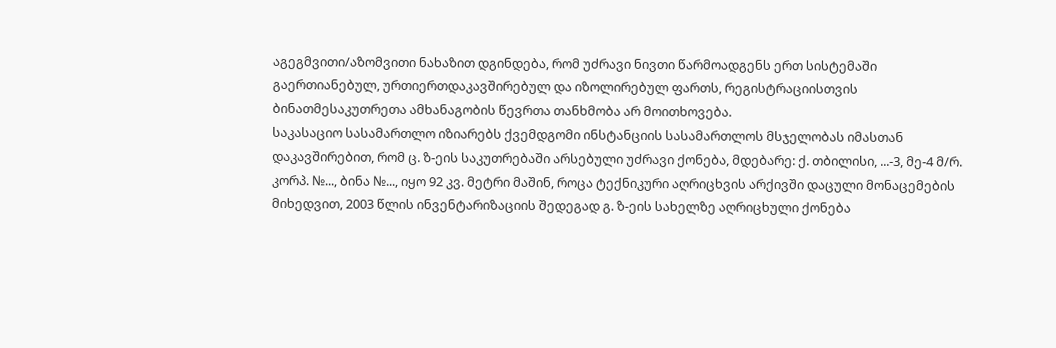აგეგმვითი/აზომვითი ნახაზით დგინდება, რომ უძრავი ნივთი წარმოადგენს ერთ სისტემაში გაერთიანებულ, ურთიერთდაკავშირებულ და იზოლირებულ ფართს, რეგისტრაციისთვის ბინათმესაკუთრეთა ამხანაგობის წევრთა თანხმობა არ მოითხოვება.
საკასაციო სასამართლო იზიარებს ქვემდგომი ინსტანციის სასამართლოს მსჯელობას იმასთან დაკავშირებით, რომ ც. ზ-ეის საკუთრებაში არსებული უძრავი ქონება, მდებარე: ქ. თბილისი, ...-3, მე-4 მ/რ. კორპ. №..., ბინა №..., იყო 92 კვ. მეტრი მაშინ, როცა ტექნიკური აღრიცხვის არქივში დაცული მონაცემების მიხედვით, 2003 წლის ინვენტარიზაციის შედეგად გ. ზ-ეის სახელზე აღრიცხული ქონება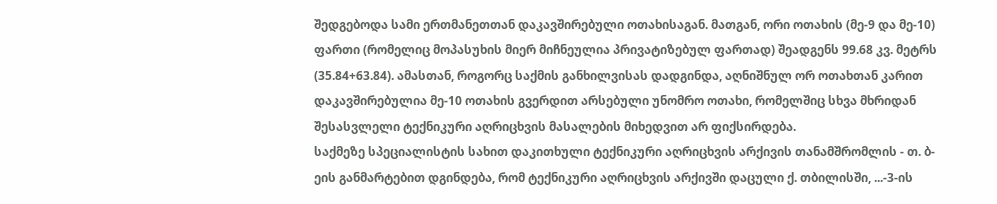შედგებოდა სამი ერთმანეთთან დაკავშირებული ოთახისაგან. მათგან, ორი ოთახის (მე-9 და მე-10) ფართი (რომელიც მოპასუხის მიერ მიჩნეულია პრივატიზებულ ფართად) შეადგენს 99.68 კვ. მეტრს (35.84+63.84). ამასთან, როგორც საქმის განხილვისას დადგინდა, აღნიშნულ ორ ოთახთან კარით დაკავშირებულია მე-10 ოთახის გვერდით არსებული უნომრო ოთახი, რომელშიც სხვა მხრიდან შესასვლელი ტექნიკური აღრიცხვის მასალების მიხედვით არ ფიქსირდება.
საქმეზე სპეციალისტის სახით დაკითხული ტექნიკური აღრიცხვის არქივის თანამშრომლის - თ. ბ-ეის განმარტებით დგინდება, რომ ტექნიკური აღრიცხვის არქივში დაცული ქ. თბილისში, ...-3-ის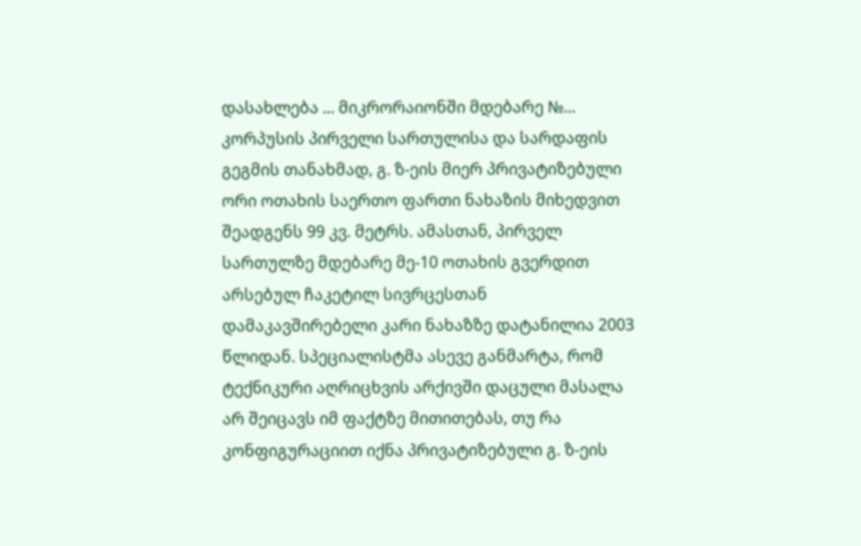დასახლება ... მიკრორაიონში მდებარე №... კორპუსის პირველი სართულისა და სარდაფის გეგმის თანახმად, გ. ზ-ეის მიერ პრივატიზებული ორი ოთახის საერთო ფართი ნახაზის მიხედვით შეადგენს 99 კვ. მეტრს. ამასთან, პირველ სართულზე მდებარე მე-10 ოთახის გვერდით არსებულ ჩაკეტილ სივრცესთან დამაკავშირებელი კარი ნახაზზე დატანილია 2003 წლიდან. სპეციალისტმა ასევე განმარტა, რომ ტექნიკური აღრიცხვის არქივში დაცული მასალა არ შეიცავს იმ ფაქტზე მითითებას, თუ რა კონფიგურაციით იქნა პრივატიზებული გ. ზ-ეის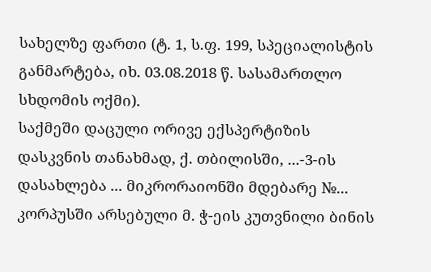სახელზე ფართი (ტ. 1, ს.ფ. 199, სპეციალისტის განმარტება, იხ. 03.08.2018 წ. სასამართლო სხდომის ოქმი).
საქმეში დაცული ორივე ექსპერტიზის დასკვნის თანახმად, ქ. თბილისში, ...-3-ის დასახლება ... მიკრორაიონში მდებარე №... კორპუსში არსებული მ. ჭ-ეის კუთვნილი ბინის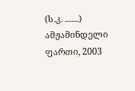(ს.კ. .......) ამჟამინდელი ფართი, 2003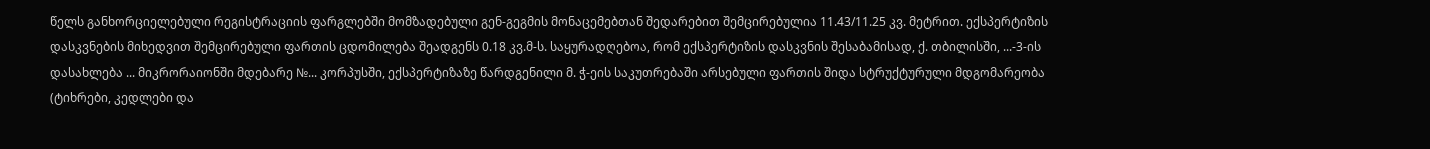წელს განხორციელებული რეგისტრაციის ფარგლებში მომზადებული გენ-გეგმის მონაცემებთან შედარებით შემცირებულია 11.43/11.25 კვ. მეტრით. ექსპერტიზის დასკვნების მიხედვით შემცირებული ფართის ცდომილება შეადგენს 0.18 კვ.მ-ს. საყურადღებოა, რომ ექსპერტიზის დასკვნის შესაბამისად, ქ. თბილისში, ...-3-ის დასახლება ... მიკრორაიონში მდებარე №... კორპუსში, ექსპერტიზაზე წარდგენილი მ. ჭ-ეის საკუთრებაში არსებული ფართის შიდა სტრუქტურული მდგომარეობა (ტიხრები, კედლები და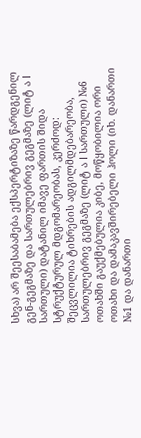სხვა) არ შეესაბამება ექსპერტიზაზე წარდგენილ გენ-გეგმაზე და სართულებრივ გეგმაზე (ლიტ ა I სართული) დატანილ იმავე ფართის შიდა სტრუქტურულ მდგომარეობას, კერძოდ: შეცვლილია ტიხრების ადგილმდებარეობა, სართულებრივ გეგმაზე (ლიტ ა I სართული) №6 ოთახში გაუქმებულია კიბე, მოწყობილია ორი ოთახი და დამაკავშირებელი ჰოლი (იხ. დანართი №1 და დანართი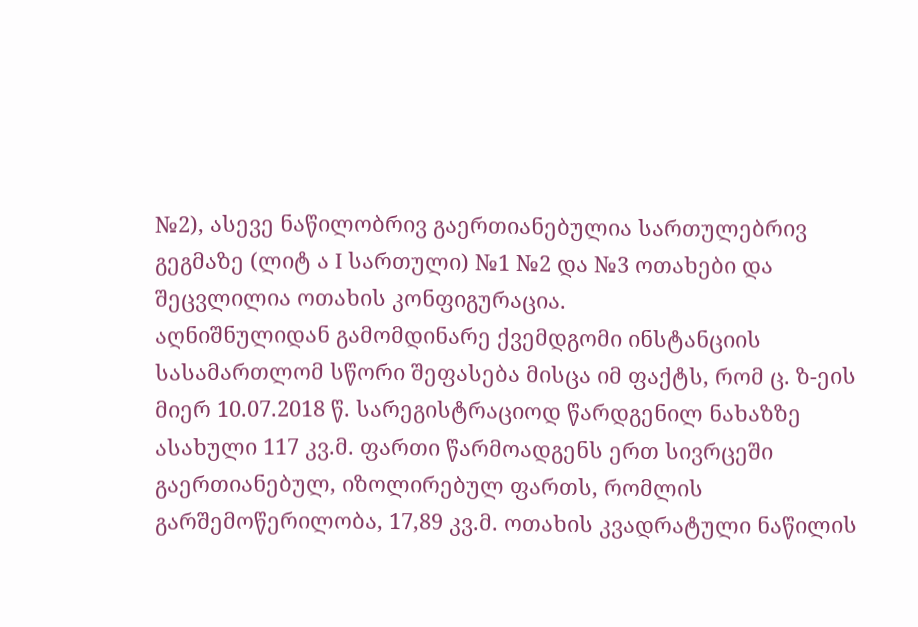№2), ასევე ნაწილობრივ გაერთიანებულია სართულებრივ გეგმაზე (ლიტ ა I სართული) №1 №2 და №3 ოთახები და შეცვლილია ოთახის კონფიგურაცია.
აღნიშნულიდან გამომდინარე ქვემდგომი ინსტანციის სასამართლომ სწორი შეფასება მისცა იმ ფაქტს, რომ ც. ზ-ეის მიერ 10.07.2018 წ. სარეგისტრაციოდ წარდგენილ ნახაზზე ასახული 117 კვ.მ. ფართი წარმოადგენს ერთ სივრცეში გაერთიანებულ, იზოლირებულ ფართს, რომლის გარშემოწერილობა, 17,89 კვ.მ. ოთახის კვადრატული ნაწილის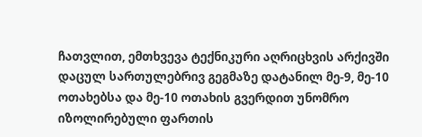ჩათვლით, ემთხვევა ტექნიკური აღრიცხვის არქივში დაცულ სართულებრივ გეგმაზე დატანილ მე-9, მე-10 ოთახებსა და მე-10 ოთახის გვერდით უნომრო იზოლირებული ფართის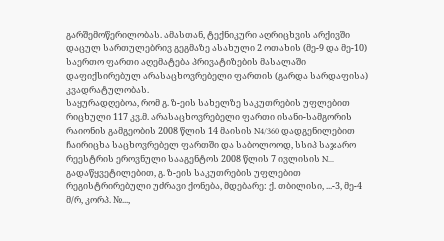გარშემოწერილობას. ამასთან, ტექნიკური აღრიცხვის არქივში დაცულ სართულებრივ გეგმაზე ასახული 2 ოთახის (მე-9 და მე-10) საერთო ფართი აღემატება პრივატიზების მასალაში დაფიქსირებულ არასაცხოვრებელი ფართის (გარდა სარდაფისა) კვადრატულობას.
საყურადღებოა, რომ გ. ზ-ეის სახელზე საკუთრების უფლებით რიცხული 117 კვ.მ. არასაცხოვრებელი ფართი ისანი-სამგორის რაიონის გამგეობის 2008 წლის 14 მაისის N4/360 დადგენილებით ჩაირიცხა საცხოვრებელ ფართში და საბოლოოდ, სსიპ საჯარო რეესტრის ეროვნული სააგენტოს 2008 წლის 7 ივლისის N... გადაწყვეტილებით, გ. ზ-ეის საკუთრების უფლებით რეგისტრირებული უძრავი ქონება, მდებარე: ქ. თბილისი, ...-3, მე-4 მ/რ, კორპ. №...,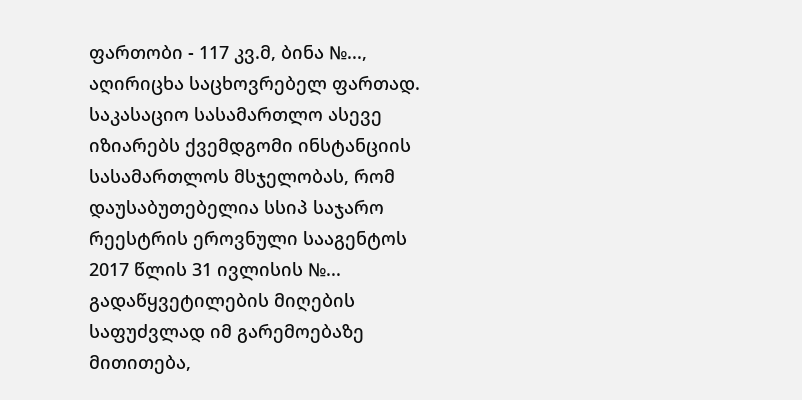ფართობი - 117 კვ.მ, ბინა №..., აღირიცხა საცხოვრებელ ფართად.
საკასაციო სასამართლო ასევე იზიარებს ქვემდგომი ინსტანციის სასამართლოს მსჯელობას, რომ დაუსაბუთებელია სსიპ საჯარო რეესტრის ეროვნული სააგენტოს 2017 წლის 31 ივლისის №... გადაწყვეტილების მიღების საფუძვლად იმ გარემოებაზე მითითება,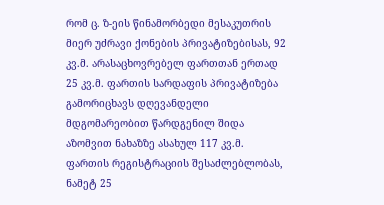რომ ც. ზ-ეის წინამორბედი მესაკუთრის მიერ უძრავი ქონების პრივატიზებისას, 92 კვ.მ. არასაცხოვრებელ ფართთან ერთად 25 კვ.მ. ფართის სარდაფის პრივატიზება გამორიცხავს დღევანდელი მდგომარეობით წარდგენილ შიდა აზომვით ნახაზზე ასახულ 117 კვ.მ. ფართის რეგისტრაციის შესაძლებლობას, ნამეტ 25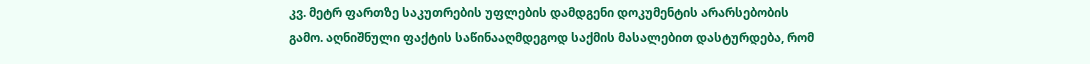კვ. მეტრ ფართზე საკუთრების უფლების დამდგენი დოკუმენტის არარსებობის გამო. აღნიშნული ფაქტის საწინააღმდეგოდ საქმის მასალებით დასტურდება, რომ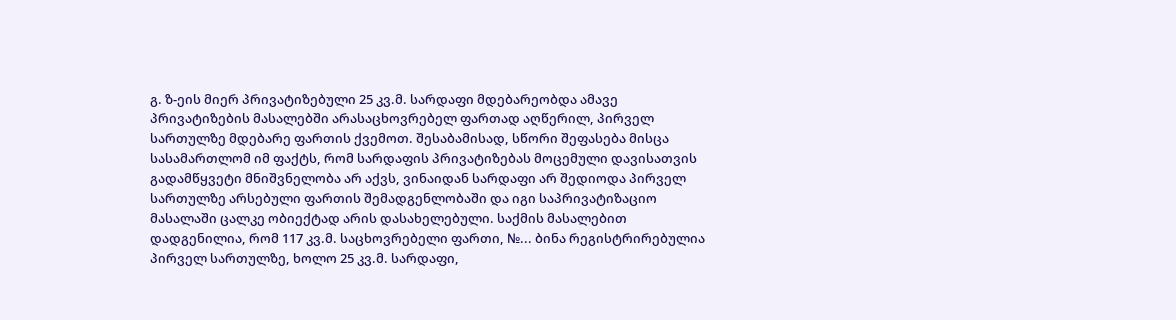გ. ზ-ეის მიერ პრივატიზებული 25 კვ.მ. სარდაფი მდებარეობდა ამავე პრივატიზების მასალებში არასაცხოვრებელ ფართად აღწერილ, პირველ სართულზე მდებარე ფართის ქვემოთ. შესაბამისად, სწორი შეფასება მისცა სასამართლომ იმ ფაქტს, რომ სარდაფის პრივატიზებას მოცემული დავისათვის გადამწყვეტი მნიშვნელობა არ აქვს, ვინაიდან სარდაფი არ შედიოდა პირველ სართულზე არსებული ფართის შემადგენლობაში და იგი საპრივატიზაციო მასალაში ცალკე ობიექტად არის დასახელებული. საქმის მასალებით დადგენილია, რომ 117 კვ.მ. საცხოვრებელი ფართი, №... ბინა რეგისტრირებულია პირველ სართულზე, ხოლო 25 კვ.მ. სარდაფი,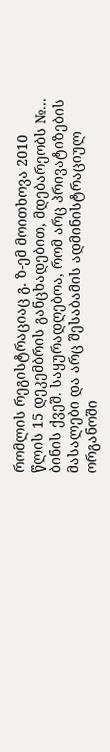რომლის რეგისტრაციაც გ. ზ-ემ მოითხოვა 2010 წლის 15 დეკემბრის განცხადებით, მდებარეობს №... ბინის ქვეშ. საყურადღებოა, რომ არც პრივატიზების მასალები და არც შესაბამის ადმინისტრაციულ ორგანოში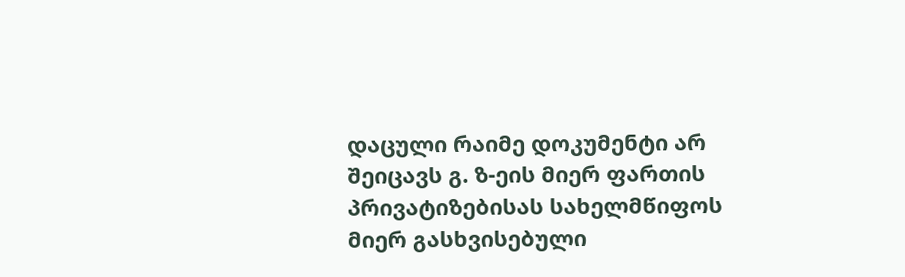დაცული რაიმე დოკუმენტი არ შეიცავს გ. ზ-ეის მიერ ფართის პრივატიზებისას სახელმწიფოს მიერ გასხვისებული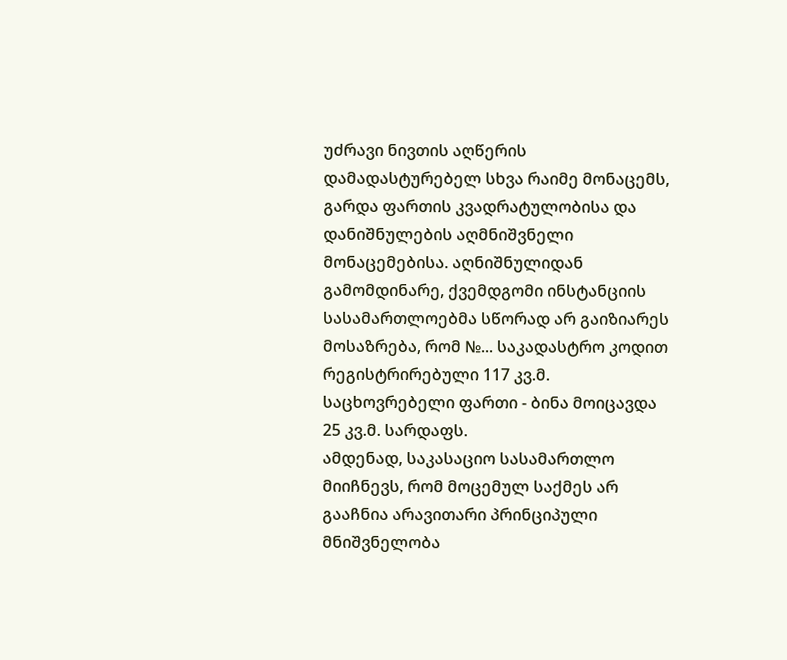უძრავი ნივთის აღწერის დამადასტურებელ სხვა რაიმე მონაცემს, გარდა ფართის კვადრატულობისა და დანიშნულების აღმნიშვნელი მონაცემებისა. აღნიშნულიდან გამომდინარე, ქვემდგომი ინსტანციის სასამართლოებმა სწორად არ გაიზიარეს მოსაზრება, რომ №... საკადასტრო კოდით რეგისტრირებული 117 კვ.მ. საცხოვრებელი ფართი - ბინა მოიცავდა 25 კვ.მ. სარდაფს.
ამდენად, საკასაციო სასამართლო მიიჩნევს, რომ მოცემულ საქმეს არ გააჩნია არავითარი პრინციპული მნიშვნელობა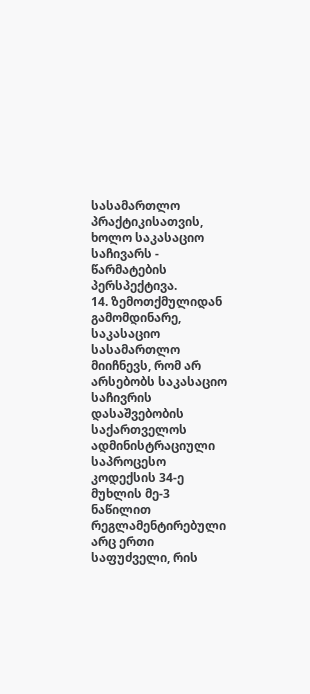სასამართლო პრაქტიკისათვის, ხოლო საკასაციო საჩივარს - წარმატების პერსპექტივა.
14. ზემოთქმულიდან გამომდინარე, საკასაციო სასამართლო მიიჩნევს, რომ არ არსებობს საკასაციო საჩივრის დასაშვებობის საქართველოს ადმინისტრაციული საპროცესო კოდექსის 34-ე მუხლის მე-3 ნაწილით რეგლამენტირებული არც ერთი საფუძველი, რის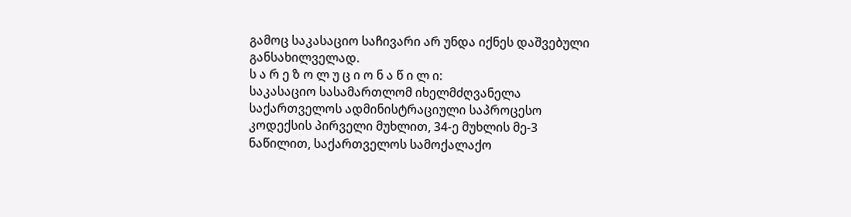გამოც საკასაციო საჩივარი არ უნდა იქნეს დაშვებული განსახილველად.
ს ა რ ე ზ ო ლ უ ც ი ო ნ ა წ ი ლ ი:
საკასაციო სასამართლომ იხელმძღვანელა საქართველოს ადმინისტრაციული საპროცესო კოდექსის პირველი მუხლით, 34-ე მუხლის მე-3 ნაწილით, საქართველოს სამოქალაქო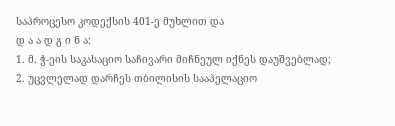საპროცესო კოდექსის 401-ე მუხლით და
დ ა ა დ გ ი ნ ა:
1. მ. ჭ-ეის საკასაციო საჩივარი მიჩნეულ იქნეს დაუშვებლად;
2. უცვლელად დარჩეს თბილისის სააპელაციო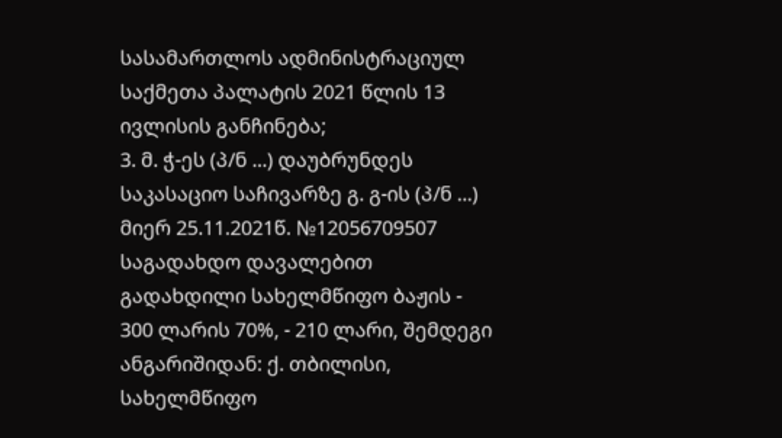სასამართლოს ადმინისტრაციულ საქმეთა პალატის 2021 წლის 13 ივლისის განჩინება;
3. მ. ჭ-ეს (პ/ნ ...) დაუბრუნდეს საკასაციო საჩივარზე გ. გ-ის (პ/ნ ...) მიერ 25.11.2021წ. №12056709507 საგადახდო დავალებით გადახდილი სახელმწიფო ბაჟის - 300 ლარის 70%, - 210 ლარი, შემდეგი ანგარიშიდან: ქ. თბილისი, სახელმწიფო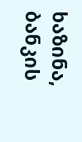ხაზინა, ბანკის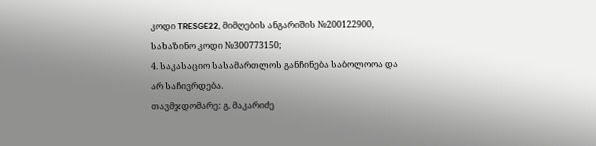კოდი TRESGE22, მიმღების ანგარიშის №200122900, სახაზინო კოდი №300773150;
4. საკასაციო სასამართლოს განჩინება საბოლოოა და არ საჩივრდება.
თავმჯდომარე: გ. მაკარიძე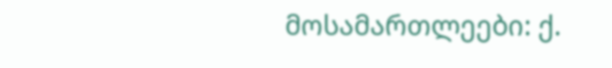მოსამართლეები: ქ.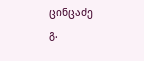ცინცაძე
გ.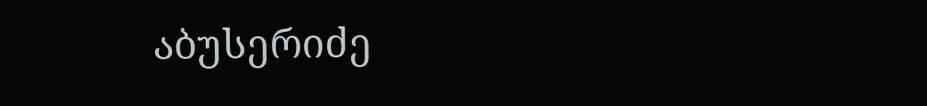აბუსერიძე